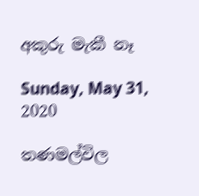අකුරු මැකී නෑ

Sunday, May 31, 2020

තණමල්විල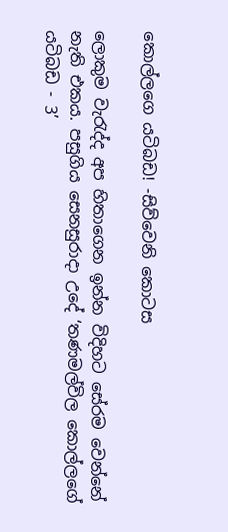කොල්ලගෙ යටිබඩ! -සිව්වෙනි කොටස

ලොකුම වැරැද්ද අප හිතාගෙන ඉන්න විදිහට සේරම වෙන්නේ නැති එකය. පසුගිය සෙනසුරාදා උදේ ‘තණමල්විල කොල්ලගේ යටිබඩ - 3’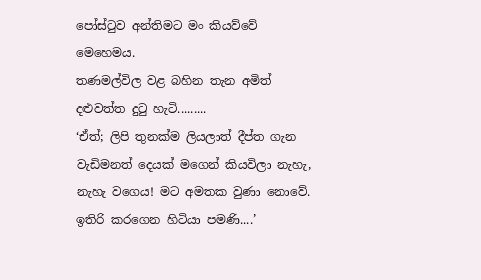පෝස්ටුව අන්තිමට මං කියව්වේ මෙහෙමය.
තණමල්විල වළ බහින තැන අමිත් දළුවත්ත දුටු හැටි.........
‘ඒත්; ලිපි තුනක්ම ලියලාත් දීප්ත ගැන වැඩිමනත් දෙයක් මගෙන් කියවිලා නැහැ, නැහැ වගෙය! මට අමතක වුණා නොවේ. ඉතිරි කරගෙන හිටියා පමණි....’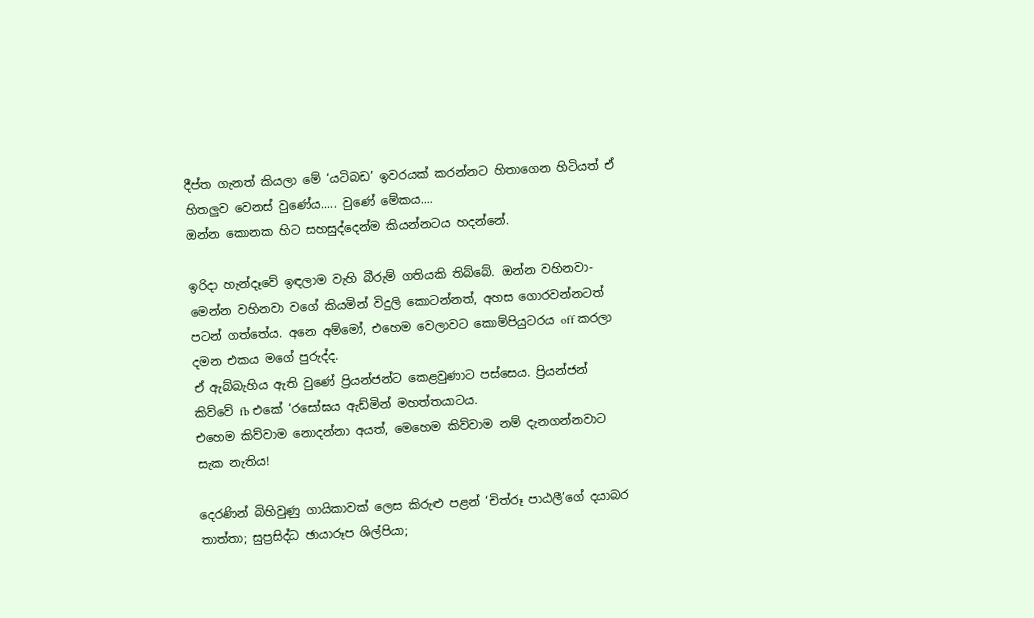දීප්ත ගැනත් කියලා මේ ‘යටිබඩ’ ඉවරයක් කරන්නට හිතාගෙන හිටියත් ඒ හිතලුව වෙනස් වුණේය..... වුණේ මේකය....
ඔන්න කොනක හිට සහසුද්දෙන්ම කියන්නටය හදන්නේ.

ඉරිදා හැන්දෑවේ ඉඳලාම වැහි බීරුම් ගතියකි තිබ්බේ. ඔන්න වහිනවා- මෙන්න වහිනවා වගේ කියමින් විදුලි කොටන්නත්, අහස ගොරවන්නටත් පටන් ගත්තේය. අනෙ අම්මෝ, එහෙම වෙලාවට කොම්පියුටරය off කරලා දමන එකය මගේ පුරුද්ද.
ඒ ඇබ්බැහිය ඇති වුණේ ප්‍රියන්ජන්ට කෙළවුණාට පස්සෙය. ප්‍රියන්ජන් කිව්වේ fb එකේ ‘රසෝඝය ඇඩ්මින් මහත්තයාටය.
එහෙම කිව්වාම නොදන්නා අයත්, මෙහෙම කිව්වාම නම් දැනගන්නවාට සැක නැතිය!

දෙරණින් බිහිවුණු ගායිකාවක් ලෙස කිරුළු පළන් ‘චිත්රූ පාඨලී’ගේ දයාබර තාත්තා; සුප්‍රසිද්ධ ඡායාරූප ශිල්පියා;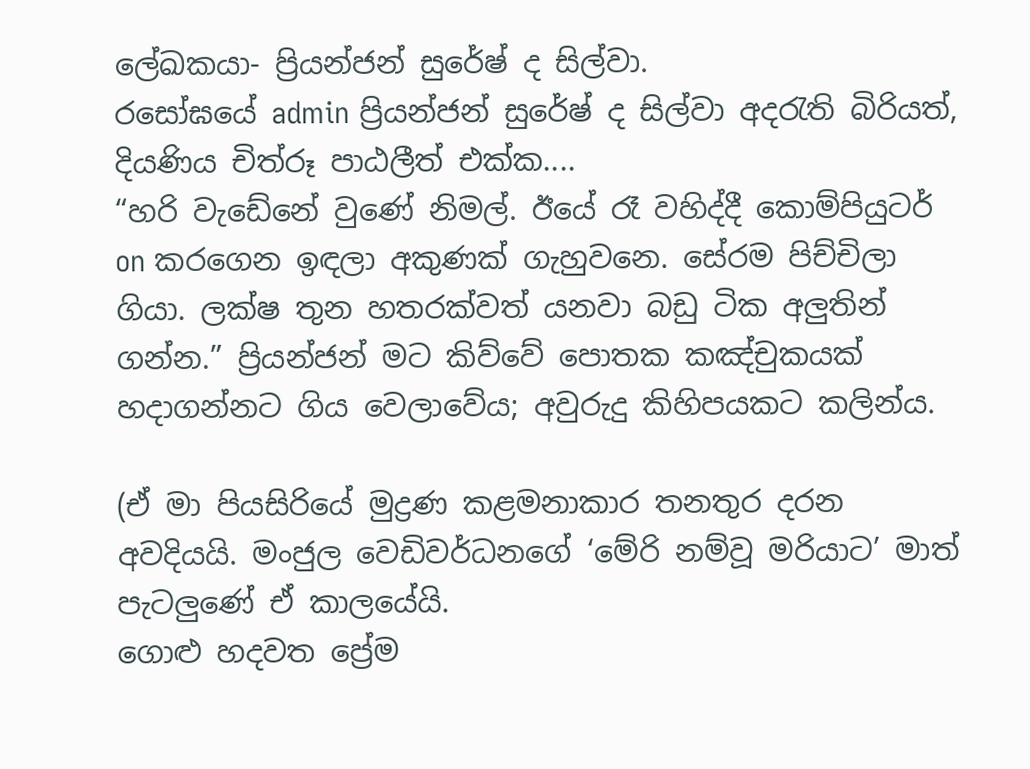ලේඛකයා- ප්‍රියන්ජන් සුරේෂ් ද සිල්වා.
රසෝඝයේ admin ප්‍රියන්ජන් සුරේෂ් ද සිල්වා අදරැති බිරියත්, දියණිය චිත්රූ පාඨලීත් එක්ක....
“හරි වැඩේනේ වුණේ නිමල්. ඊයේ රෑ වහිද්දී කොම්පියුටර් on කරගෙන ඉඳලා අකුණක් ගැහුවනෙ. සේරම පිච්චිලා ගියා. ලක්ෂ තුන හතරක්වත් යනවා බඩු ටික අලුතින් ගන්න.” ප්‍රියන්ජන් මට කිව්වේ පොතක කඤ්චුකයක් හදාගන්නට ගිය වෙලාවේය; අවුරුදු කිහිපයකට කලින්ය.

(ඒ මා පියසිරියේ මුද්‍රණ කළමනාකාර තනතුර දරන අවදියයි. මංජුල වෙඩිවර්ධනගේ ‘මේරි නම්වූ මරියාට’ මාත් පැටලුණේ ඒ කාලයේයි.
ගොළු හදවත ප්‍රේම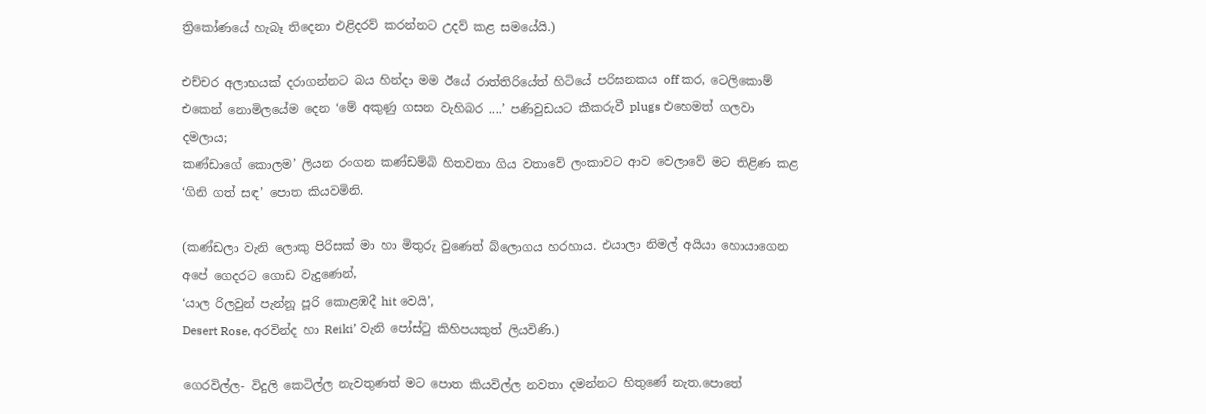ත්‍රිකෝණයේ හැබෑ තිදෙනා එළිදරව් කරන්නට උදව් කළ සමයේයි.)

එච්චර අලාභයක් දරාගන්නට බය හින්දා මම ඊයේ රාත්තිරියේත් හිටියේ පරිඝනකය off කර, ටෙලිකොම් එකෙන් නොමිලයේම දෙන ‘මේ අකුණු ගසන වැහිබර ....’ පණිවුඩයට කීකරුවී plugs එහෙමත් ගලවා දමලාය;
කණ්ඩාගේ කොලම’ ලියන රංගන කණ්ඩම්බි හිතවතා ගිය වතාවේ ලංකාවට ආව වෙලාවේ මට තිළිණ කළ ‘ගිනි ගත් සඳ’ පොත කියවමිනි.

(කණ්ඩලා වැනි ලොකු පිරිසක් මා හා මිතුරු වුණෙත් බ්ලොගය හරහාය. එයාලා නිමල් අයියා හොයාගෙන අපේ ගෙදරට ගොඩ වැදුණෙන්,
‘යාල රිලවුන් පැන්නූ පූරි කොළඹදී hit වෙයි’,
Desert Rose, අරවින්ද හා Reiki’ වැනි පෝස්ටු කිහිපයකුත් ලියවිණි.)

ගෙරවිල්ල- විදුලි කෙටිල්ල නැවතුණත් මට පොත කියවිල්ල නවතා දමන්නට හිතුණේ නැත.පොතේ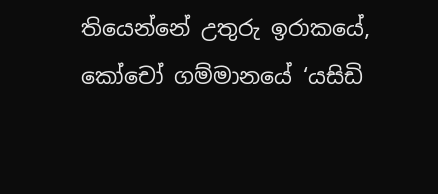තියෙන්නේ උතුරු ඉරාකයේ, කෝචෝ ගම්මානයේ ‘යසිඩි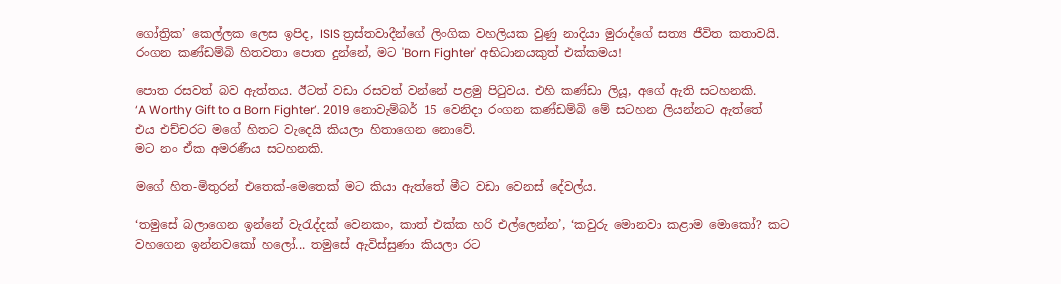ගෝත්‍රික’ කෙල්ලක ලෙස ඉපිද, ISIS ත්‍රස්තවාදීන්ගේ ලිංගික වහලියක වුණු නාදියා මුරාද්ගේ සත්‍ය ජීවිත කතාවයි.
රංගන කණ්ඩම්බි හිතවතා පොත දුන්නේ, මට 'Born Fighter' අභිධානයකුත් එක්කමය!

පොත රසවත් බව ඇත්තය. ඊටත් වඩා රසවත් වන්නේ පළමු පිටුවය. එහි කණ්ඩා ලියූ, අගේ ඇති සටහනකි.
‘A Worthy Gift to a Born Fighter’. 2019 නොවැම්බර් 15 වෙනිදා රංගන කණ්ඩම්බි මේ සටහන ලියන්නට ඇත්තේ එය එච්චරට මගේ හිතට වැදෙයි කියලා හිතාගෙන නොවේ.
මට නං ඒක අමරණීය සටහනකි.

මගේ හිත-මිතුරන් එතෙක්-මෙතෙක් මට කියා ඇත්තේ මීට වඩා වෙනස් දේවල්ය.

‘තමුසේ බලාගෙන ඉන්නේ වැරැද්දක් වෙනකං, කාත් එක්ක හරි එල්ලෙන්න’, ‘කවුරු මොනවා කළාම මොකෝ? කට වහගෙන ඉන්නවකෝ හලෝ... තමුසේ ඇවිස්සුණා කියලා රට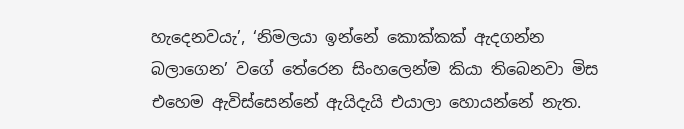හැදෙනවයැ’, ‘නිමලයා ඉන්නේ කොක්කක් ඇදගන්න බලාගෙන’ වගේ තේරෙන සිංහලෙන්ම කියා තිබෙනවා මිස එහෙම ඇවිස්සෙන්නේ ඇයිදැයි එයාලා හොයන්නේ නැත.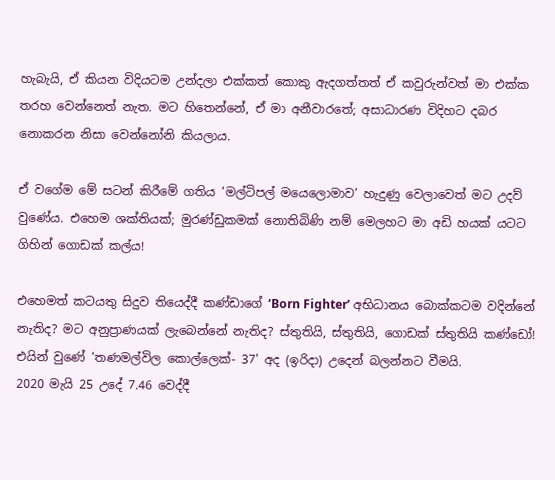හැබැයි, ඒ කියන විදියටම උන්දලා එක්කත් කොකු ඇදගත්තත් ඒ කවුරුන්වත් මා එක්‌ක තරහ වෙන්නෙත් නැත. මට හිතෙන්නේ, ඒ මා අනීවාරතේ; අසාධාරණ විදිහට දබර නොකරන නිසා වෙන්නෝනි කියලාය.

ඒ වගේම මේ සටන් කිරීමේ ගතිය ‘මල්ටිපල් මයෙලොමාව’ හැදුණු වෙලාවෙත් මට උදව් වුණේය. එහෙම ශක්තියක්; මුරණ්ඩුකමක් නොතිබිණි නම් මෙලහට මා අඩි හයක් යටට ගිහින් ගොඩක් කල්ය!

එහෙමත් කටයතු සිදුව තියෙද්දී කණ්ඩාගේ ‘Born Fighter’ අභිධානය බොක්කටම වදින්නේ නැතිද? මට අනුප්‍රාණයක් ලැබෙන්නේ නැතිද? ස්තුතියි, ස්තුතියි, ගොඩක් ස්තුතියි කණ්ඩෝ!
එයින් වුණේ ‘තණමල්විල කොල්ලෙක්- 37’ අද (ඉරිදා) උදෙන් බලන්නට වීමයි.
2020 මැයි 25 උදේ 7.46 වෙද්දී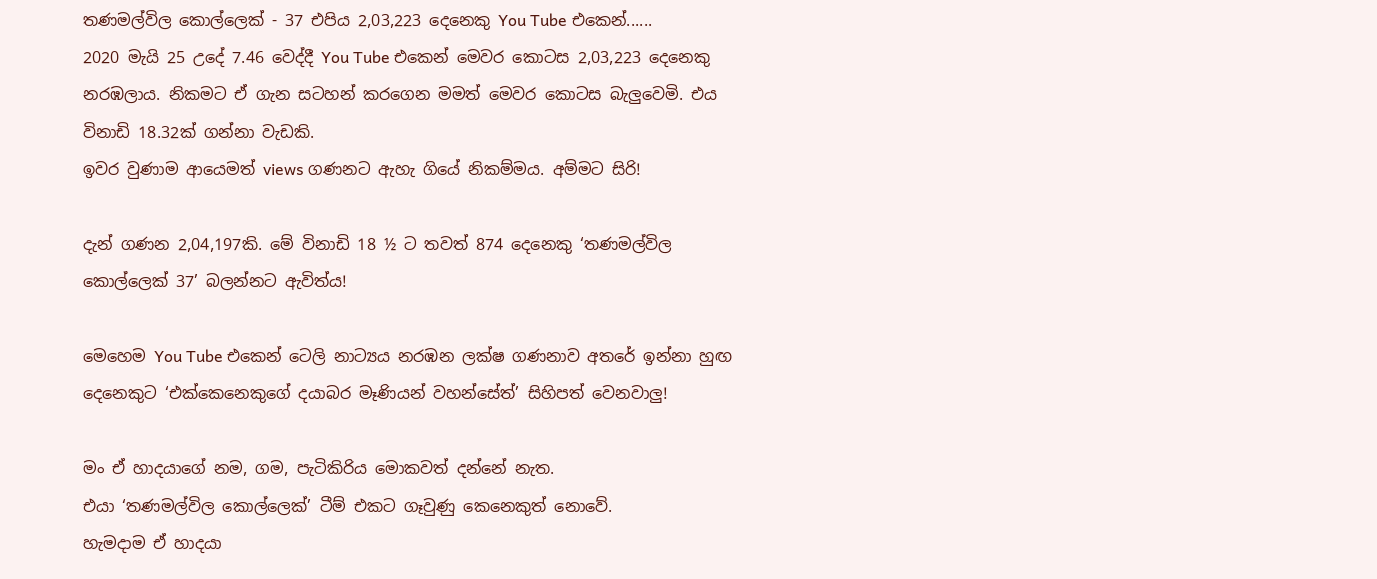තණමල්විල කොල්ලෙක් - 37 එපිය 2,03,223 දෙනෙකු You Tube එකෙන්......
2020 මැයි 25 උදේ 7.46 වෙද්දී You Tube එකෙන් මෙවර කොටස 2,03,223 දෙනෙකු නරඹලාය. නිකමට ඒ ගැන සටහන් කරගෙන මමත් මෙවර කොටස බැලුවෙමි. එය විනාඩි 18.32ක් ගන්නා වැඩකි.
ඉවර වුණාම ආයෙමත් views ගණනට ඇහැ ගියේ නිකම්මය. අම්මට සිරි!

දැන් ගණන 2,04,197කි. මේ විනාඩි 18 ½ ට තවත් 874 දෙනෙකු ‘තණමල්විල කොල්ලෙක් 37’ බලන්නට ඇවිත්ය!

මෙහෙම You Tube එකෙන් ටෙලි නාට්‍යය නරඹන ලක්ෂ ගණනාව අතරේ ඉන්නා හුඟ දෙනෙකුට ‘එක්කෙනෙකුගේ දයාබර මෑණියන් වහන්සේත්’ සිහිපත් වෙනවාලු!

මං ඒ හාදයාගේ නම, ගම, පැටිකිරිය මොකවත් දන්නේ නැත.
එයා ‘තණමල්විල කොල්ලෙක්’ ටීම් එකට ගෑවුණු කෙනෙකුත් නොවේ.
හැමදාම ඒ හාදයා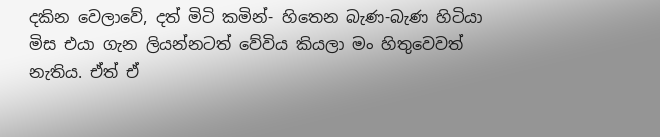දකින වෙලාවේ, දත් මිටි කමින්- හිතෙන බැණ-බැණ හිටියා මිස එයා ගැන ලියන්නටත් වේවිය කියලා මං හිතුවෙවත් නැතිය. ඒත් ඒ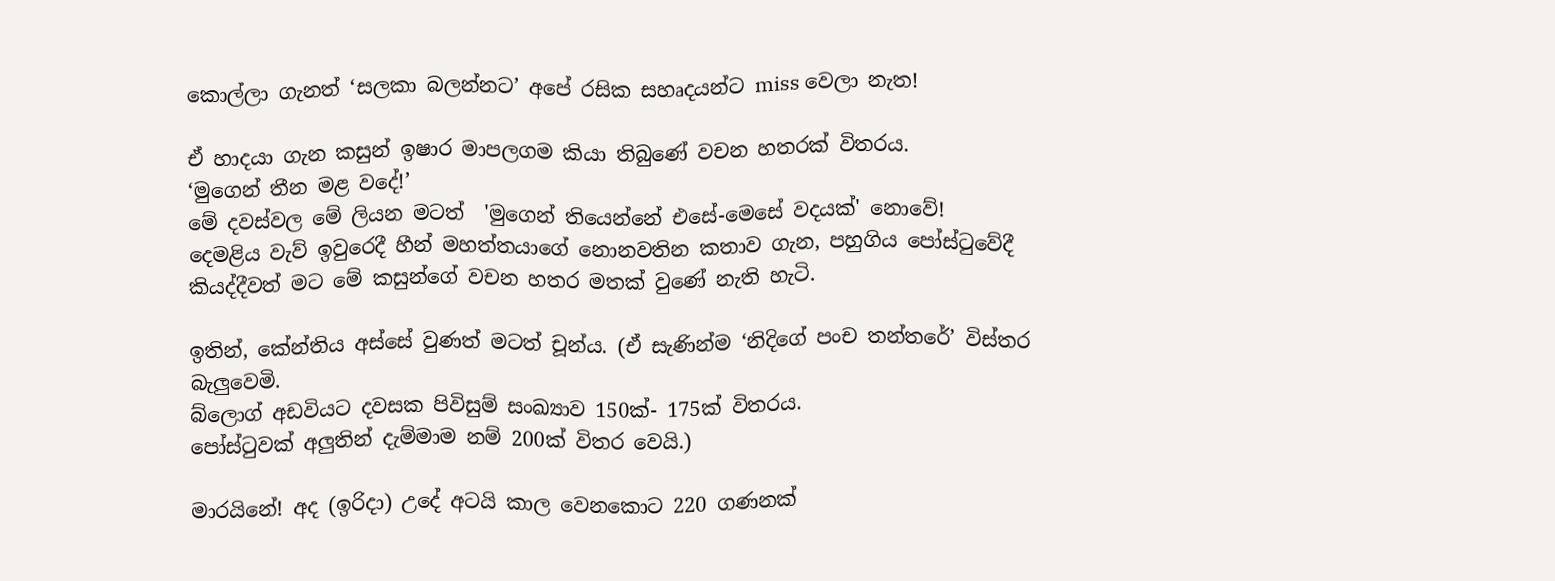කොල්ලා ගැනත් ‘සලකා බලන්නට’ අපේ රසික සහෘදයන්ට miss වෙලා නැත!

ඒ හාදයා ගැන කසුන් ඉෂාර මාපලගම කියා තිබුණේ වචන හතරක් විතරය.
‘මුගෙන් තීන මළ වදේ!’
මේ දවස්වල මේ ලියන මටත්  'මුගෙන් තියෙන්නේ එසේ-මෙසේ වදයක්' නොවේ!
දෙමළිය වැව් ඉවුරෙදී හීන් මහත්තයාගේ නොනවතින කතාව ගැන, පහුගිය පෝස්ටුවේදී කියද්දීවත් මට මේ කසුන්ගේ වචන හතර මතක් වුණේ නැති හැටි.

ඉතින්, කේන්තිය අස්සේ වුණත් මටත් චූන්ය. (ඒ සැණින්ම ‘නිදිගේ පංච තන්තරේ’ විස්තර බැලුවෙමි.
බ්ලොග් අඩවියට දවසක පිවිසුම් සංඛ්‍යාව 150ක්- 175ක් විතරය.
පෝස්ටුවක් අලුතින් දැම්මාම නම් 200ක් විතර වෙයි.)

මාරයිනේ! අද (ඉරිදා) උදේ අටයි කාල වෙනකොට 220 ගණනක්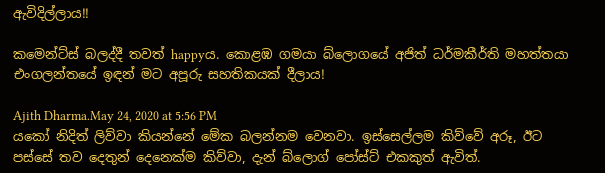ඇවිදිල්ලාය!!

කමෙන්ට්ස් බලද්දී තවත් happyය. කොළඹ ගමයා බ්ලොගයේ අජිත් ධර්මකීර්ති මහත්තයා එංගලන්තයේ ඉඳන් මට අපූරු සහතිකයක් දීලාය!

Ajith Dharma.May 24, 2020 at 5:56 PM
යකෝ නිදිත් ලිව්වා කියන්නේ මේක බලන්නම වෙනවා. ඉස්සෙල්ලම කිව්වේ අරූ, ඊට පස්සේ තව දෙතුන් දෙනෙක්ම කිව්වා, දැන් බ්ලොග් පෝස්ට් එකකුත් ඇවිත්.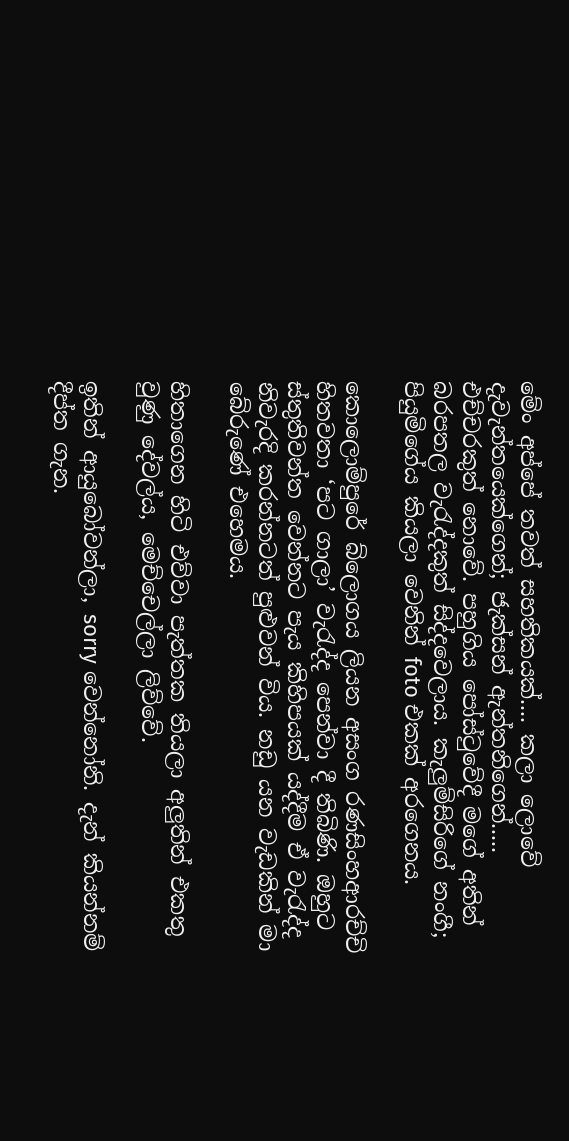මේං අප්පේ තවත් සහතිකයක්.... කලා ලොවේ දැවැන්තයෙක්ගෙන්; ජැක්සන් ඇන්තනිගෙන්.....
එච්චරකුත් නොවේ. පහුගිය පෝස්ටුවේදී මගේ අතින් බරපතල වැරැද්දකුත් සිද්දවෙලාය. කැලුම්සිරිගේ නංගී; පියුමිගේය කියලා වෙනින් foto එකක් අරගෙනය.

කොලොම්පුරේ බ්ලොගය ලියන අසංග රණසිංහආරච්චි හිතවතා ‘පට ගාලා’ වැරැද්ද පෙන්වා දී තිබිණි. ඔහුට ස්තුතිවන්ත වෙන්නට පැය කිහිපයක් යද්දීම ඒ වැරැද්ද නිවැරදි කරන්නටත් පුළුවන් විය. නඩු යන වැඩකින් මා බේරුණේ එහෙමය.

හිතාගෙන හිටි එව්වා පැත්තක තියලා අලුතින් එකතු වුණු දේවල්ය, මෙච්චෙල්ලා ලිව්වේ.

ඉතින් ආයුබෝවන්ලා, sorry වෙන්නෝනි. දැන් කියන්නම් දීප්ත ගැන.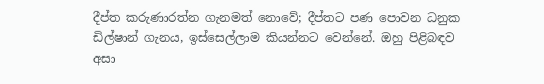දීප්ත කරුණාරත්න ගැනමත් නොවේ; දීප්තට පණ පොවන ධනුක ඩිල්ෂාන් ගැනය, ඉස්සෙල්ලාම කියන්නට වෙන්නේ. ඔහු පිළිබඳව අසා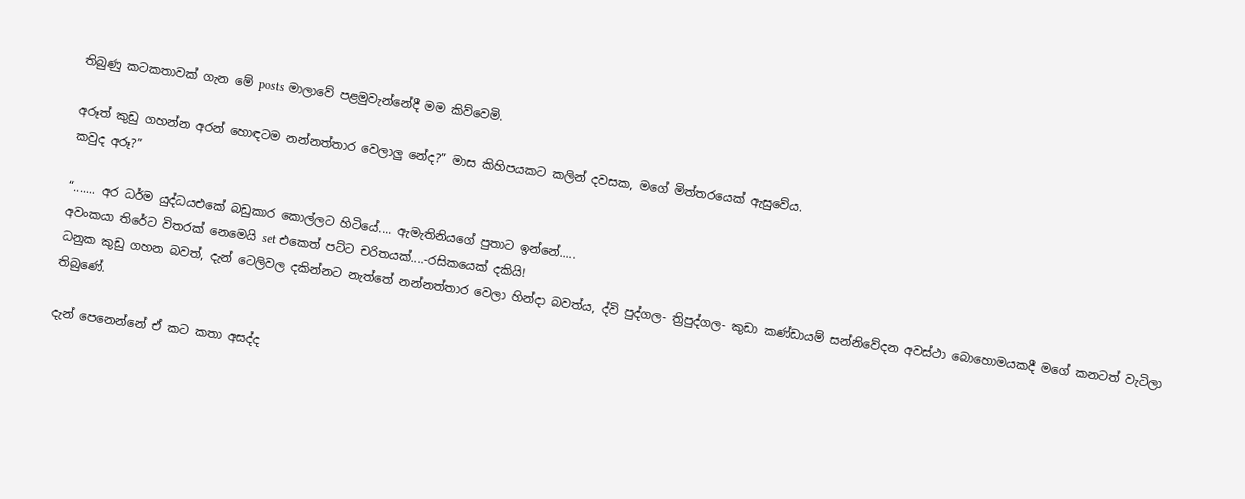තිබුණු කටකතාවක් ගැන මේ posts මාලාවේ පළමුවැන්නේදී මම කිව්වෙමි.

අරූත් කුඩු ගහන්න අරන් හොඳටම නන්නත්තාර වෙලාලු නේද?” මාස කිහිපයකට කලින් දවසක, මගේ මිත්තරයෙක් ඇසුවේය.
කවුද අරූ?”

“....... අර ධර්ම යුද්ධයඑකේ බඩුකාර කොල්ලට හිටියේ.... ඇමැතිනියගේ පුතාට ඉන්නේ.....
අවංකයා තිරේට විතරක් නෙමෙයි set එකෙත් පට්ට චරිතයක්....-රසිකයෙක් දකියි!
ධනුක කුඩු ගහන බවත්, දැන් ටෙලිවල දකින්නට නැත්තේ නන්නත්තාර වෙලා හින්දා බවත්ය, ද්වි පුද්ගල- ත්‍රිපුද්ගල- කුඩා කණ්ඩායම් සන්නිවේදන අවස්ථා බොහොමයකදී මගේ කනටත් වැටිලා තිබුණේ.

දැන් පෙනෙන්නේ ඒ කට කතා අසද්ද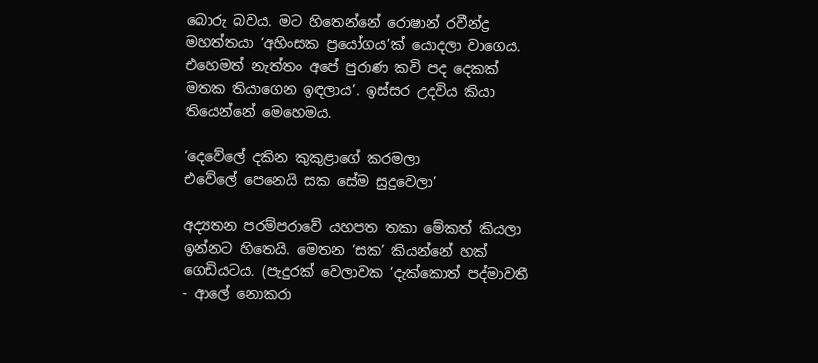බොරු බවය. මට හිතෙන්නේ රොෂාන් රවීන්ද්‍ර මහත්තයා ‘අහිංසක ප්‍රයෝගය’ක් යොදලා වාගෙය. එහෙමත් නැත්තං අපේ පුරාණ කවි පද දෙකක් මතක තියාගෙන ඉඳලාය’. ඉස්සර උදවිය කියා තියෙන්නේ මෙහෙමය.

‘දෙවේලේ දකින කුකුළාගේ කරමලා
එවේලේ පෙනෙයි සක සේම සුදුවෙලා’

අද්‍යතන පරම්පරාවේ යහපත තකා මේකත් කියලා ඉන්නට හිතෙයි. මෙතන ‘සක’ කියන්නේ හක් ගෙඩියටය. (පැදුරක් වෙලාවක ‘දැක්කොත් පද්මාවතී - ආලේ නොකරා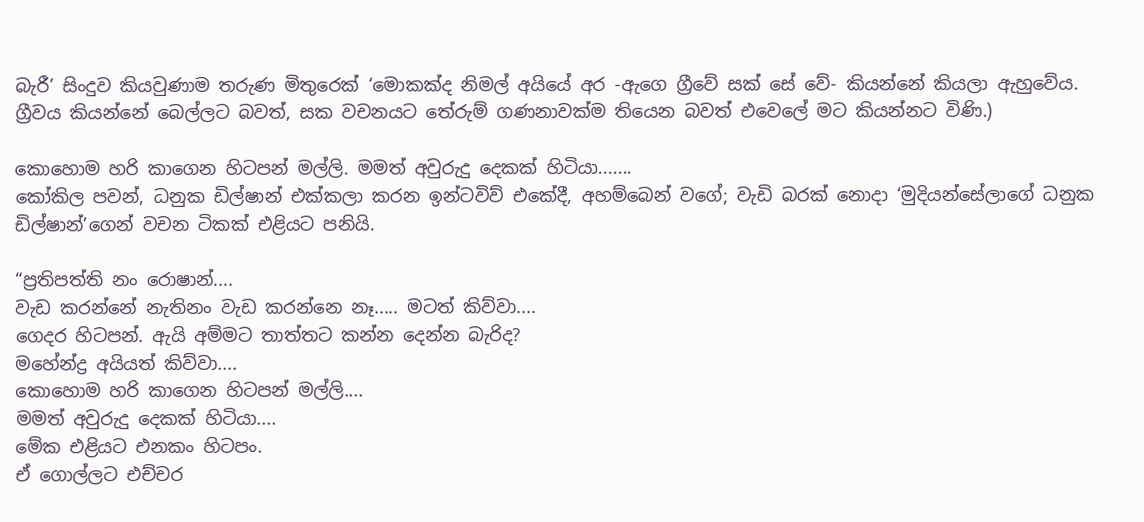බැරී’ සිංදුව කියවුණාම තරුණ මිතුරෙක් ‘මොකක්ද නිමල් අයියේ අර -ඇගෙ ග්‍රීවේ සක් සේ වේ- කියන්නේ කියලා ඇහුවේය.
ග්‍රීවය කියන්නේ බෙල්ලට බවත්, සක වචනයට තේරුම් ගණනාවක්ම තියෙන බවත් එවෙලේ මට කියන්නට විණි.)

කොහොම හරි කාගෙන හිටපන් මල්ලි. මමත් අවුරුදු දෙකක් හිටියා.......
කෝකිල පවන්, ධනුක ඩිල්ෂාන් එක්කලා කරන ඉන්ටවිව් එකේදී, අහම්බෙන් වගේ; වැඩි බරක් නොදා ‘මුදියන්සේලාගේ ධනුක ඩිල්ෂාන්’ගෙන් වචන ටිකක් එළියට පනියි.

“ප්‍රතිපත්ති නං රොෂාන්....
වැඩ කරන්නේ නැතිනං වැඩ කරන්නෙ නෑ..... මටත් කිව්වා....
ගෙදර හිටපන්. ඇයි අම්මට තාත්තට කන්න දෙන්න බැරිද?
මහේන්ද්‍ර අයියත් කිව්වා....
කොහොම හරි කාගෙන හිටපන් මල්ලි....
මමත් අවුරුදු දෙකක් හිටියා....
මේක එළියට එනකං හිටපං.
ඒ ගොල්ලට එච්චර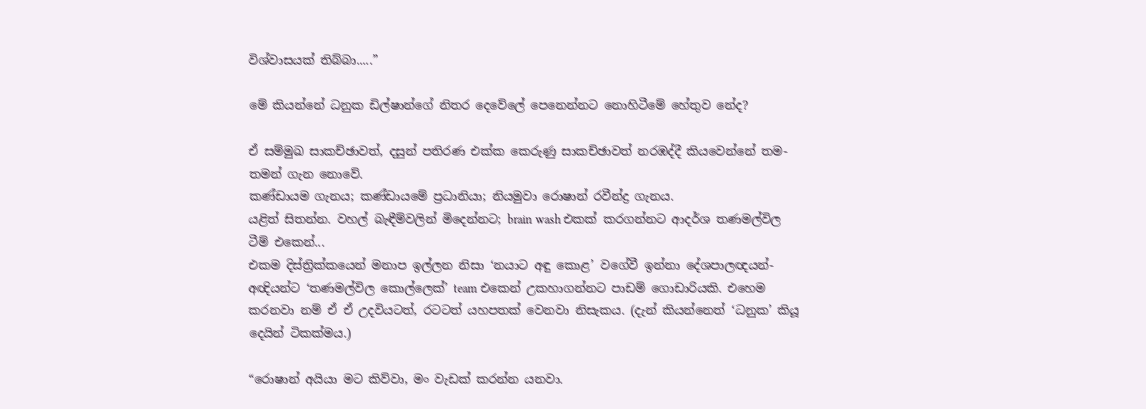විශ්වාසයක් තිබ්බා.....”

මේ කියන්නේ ධනුක ඩිල්ෂාන්ගේ නිතර දෙවේලේ පෙනෙන්නට නොහිටීමේ හේතුව නේද?

ඒ සම්මුඛ සාකච්ඡාවත්, දසුන් පතිරණ එක්ක කෙරුණු සාකච්ඡාවත් නරඹද්දී කියවෙන්නේ තම-තමන් ගැන නොවේ.
කණ්ඩායම ගැනය; කණ්ඩායමේ ප්‍රධානියා; නියමුවා රොෂාන් රවීන්ද්‍ර ගැනය.
යළිත් සිතන්න. වහල් බැඳීම්වලින් මිදෙන්නට; brain wash එකක් කරගන්නට ආදර්ශ තණමල්විල ටීම් එකෙන්...
එකම දිස්ත්‍රික්කයෙන් මනාප ඉල්ලන නිසා ‘නයාට අඳු කොළ’ වගේවී ඉන්නා දේශපාලඥයන්-අඥියන්ට ‘තණමල්විල කොල්ලෙක්’ team එකෙන් උකහාගන්නට පාඩම් ගොඩාරියකි. එහෙම කරනවා නම් ඒ ඒ උදවියටත්, රටටත් යහපතක් වෙනවා නිසැකය. (දැන් කියන්නෙත් ‘ධනුක’ කියූ දෙයින් ටිකක්මය.)

“රොෂාන් අයියා මට කිව්වා, මං වැඩක් කරන්න යනවා.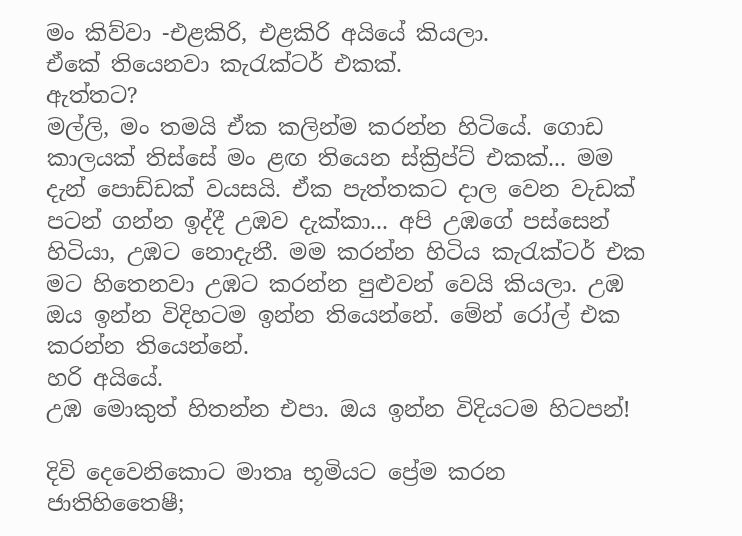මං කිව්වා -එළකිරි, එළකිරි අයියේ කියලා.
ඒකේ තියෙනවා කැරැක්ටර් එකක්.
ඇත්තට?
මල්ලි, මං තමයි ඒක කලින්ම කරන්න හිටියේ. ගොඩ කාලයක් තිස්සේ මං ළඟ තියෙන ස්ක්‍රිප්ට් එකක්... මම දැන් පොඩ්ඩක් වයසයි. ඒක පැත්තකට දාල වෙන වැඩක් පටන් ගන්න ඉද්දී උඹව දැක්කා... අපි උඹගේ පස්සෙන් හිටියා, උඹට නොදැනී. මම කරන්න හිටිය කැරැක්ටර් එක මට හිතෙනවා උඹට කරන්න පුළුවන් වෙයි කියලා. උඹ ඔය ඉන්න විදිහටම ඉන්න තියෙන්නේ. මේන් රෝල් එක කරන්න තියෙන්නේ.
හරි අයියේ.
උඹ මොකුත් හිතන්න එපා. ඔය ඉන්න විදියටම හිටපන්!

දිවි දෙවෙනිකොට මාතෘ භූමියට ප්‍රේම කරන ජාතිහිතෛෂී;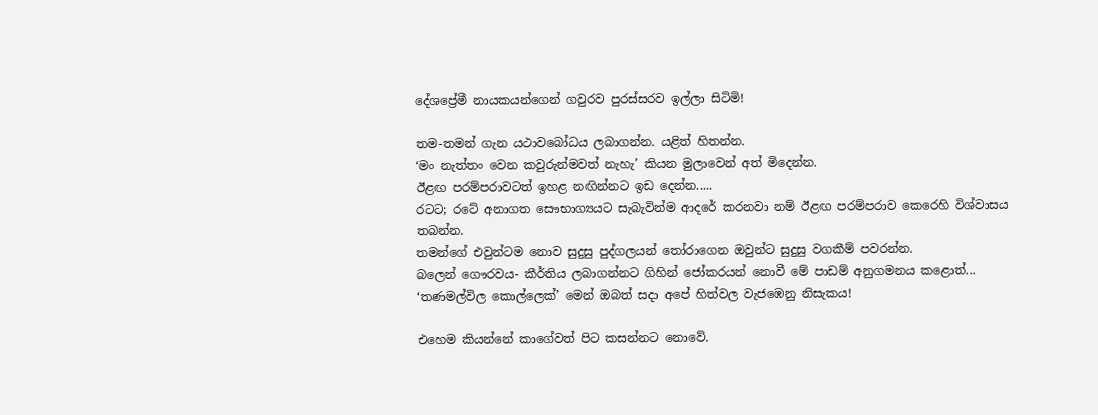දේශප්‍රේමී නායකයන්ගෙන් ගවුරව පුරස්සරව ඉල්ලා සිටිමි!

තම-තමන් ගැන යථාවබෝධය ලබාගන්න. යළිත් හිතන්න.
‘මං නැත්තං වෙන කවුරුන්මවත් නැහැ’ කියන මුලාවෙන් අත් මිදෙන්න.
ඊළඟ පරම්පරාවටත් ඉහළ නඟින්නට ඉඩ දෙන්න.....
රටට; රටේ අනාගත සෞභාග්‍යයට සැබැවින්ම ආදරේ කරනවා නම් ඊළඟ පරම්පරාව කෙරෙහි විශ්වාසය තබන්න.
තමන්ගේ එවුන්ටම නොව සුදුසු පුද්ගලයන් තෝරාගෙන ඔවුන්ට සුදුසු වගකීම් පවරන්න.
බලෙන් ගෞරවය- කීර්තිය ලබාගන්නට ගිහින් ජෝකරයන් නොවී මේ පාඩම් අනුගමනය කළොත්...
‘තණමල්විල කොල්ලෙක්’ මෙන් ඔබත් සදා අපේ හිත්වල වැජඹෙනු නිසැකය!

එහෙම කියන්නේ කාගේවත් පිට කසන්නට නොවේ.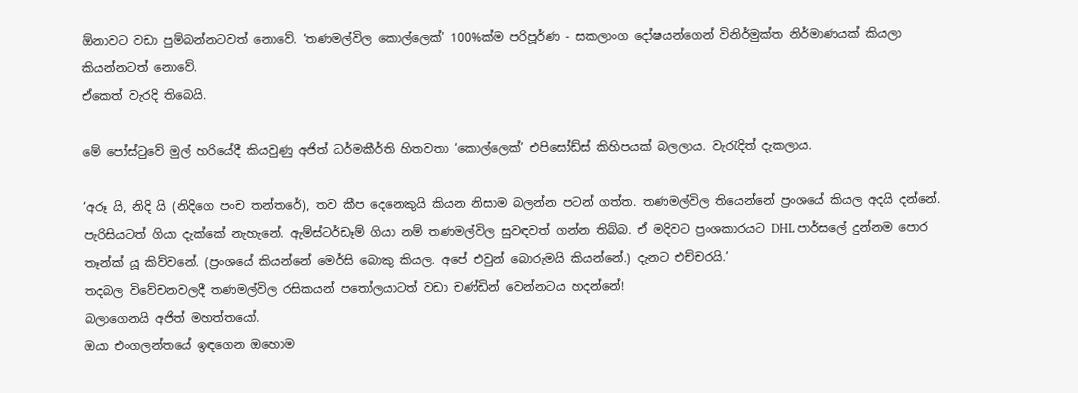ඕනාවට වඩා පුම්බන්නටවත් නොවේ. ‘තණමල්විල කොල්ලෙක්’ 100%ක්ම පරිපූර්ණ - සකලාංග දෝෂයන්ගෙන් විනිර්මුක්ත නිර්මාණයක් කියලා කියන්නටත් නොවේ.
ඒකෙත් වැරදි තිබෙයි.

මේ පෝස්ටුවේ මුල් හරියේදී කියවුණු අජිත් ධර්මකීර්ති හිතවතා ‘කොල්ලෙක්’ එපිසෝඩ්ස් කිහිපයක් බලලාය. වැරැදිත් දැකලාය.

‘අරූ යි, නිදි යි (නිදිගෙ පංච තන්තරේ), තව කීප දෙනෙකුයි කියන නිසාම බලන්න පටන් ගත්ත. තණමල්විල තියෙන්නේ ප්‍රංශයේ කියල අදයි දන්නේ. පැරිසියටත් ගියා දැක්කේ නැහැනේ. ඇම්ස්ටර්ඩෑම් ගියා නම් තණමල්විල සුවඳවත් ගන්න තිබ්බ. ඒ මදිවට ප්‍රංශකාරයට DHL පාර්සලේ දුන්නම පොර තෑන්ක් යූ කිව්වනේ. (ප්‍රංශයේ කියන්නේ මෙර්සි බොකු කියල. අපේ එවුන් බොරුමයි කියන්නේ.) දැනට එච්චරයි.’
තදබල විවේචනවලදී තණමල්විල රසිකයන් පතෝලයාටත් වඩා චණ්ඩින් වෙන්නටය හදන්නේ!
බලාගෙනයි අජිත් මහත්තයෝ.
ඔයා එංගලන්තයේ ඉඳගෙන ඔහොම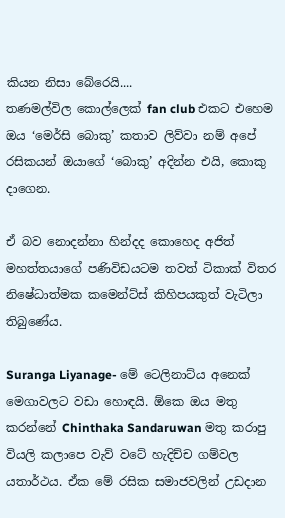කියන නිසා බේරෙයි....
තණමල්විල කොල්ලෙක් fan club එකට එහෙම ඔය ‘මෙර්සි බොකු’ කතාව ලිව්වා නම් අපේ රසිකයන් ඔයාගේ ‘බොකු’ අදින්න එයි, කොකු දාගෙන.

ඒ බව නොදන්නා හින්දද කොහෙද අජිත් මහත්තයාගේ පණිවිඩයටම තවත් ටිකාක් විතර නිෂේධාත්මක කමෙන්ට්ස් කිහිපයකුත් වැටිලා තිබුණේය.

Suranga Liyanage- මේ ටෙලිනාට්ය අනෙක් මෙගාවලට වඩා හොඳයි. ඕකෙ ඔය මතු කරන්නේ Chinthaka Sandaruwan මතු කරාපු වියලි කලාපෙ වැව් වටේ හැදිච්ච ගම්වල යතාර්ථය. ඒක මේ රසික සමාජවලින් උඩදාන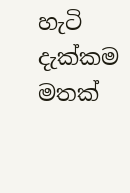හැටි දැක්කම මතක්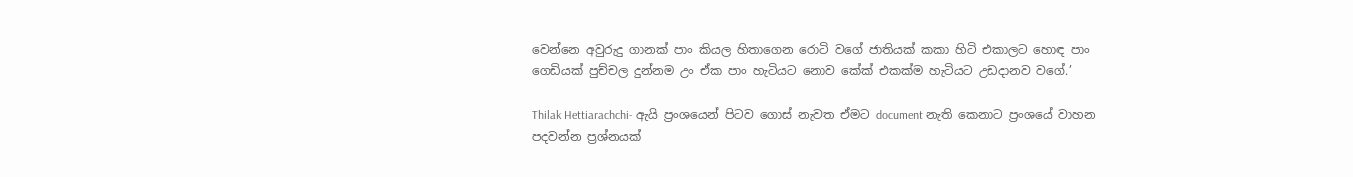වෙන්නෙ අවුරුදු ගානක් පාං කියල හිතාගෙන රොටි වගේ ජාතියක් කකා හිටි එකාලට හොඳ පාං ගෙඩියක් පුච්චල දුන්නම උං ඒක පාං හැටියට නොව කේක් එකක්ම හැටියට උඩදානව වගේ.’

Thilak Hettiarachchi- ඇයි ප්‍රංශයෙන් පිටව ගොස් නැවත ඒමට document නැති කෙනාට ප්‍රංශයේ වාහන පදවන්න ප්‍රශ්නයක්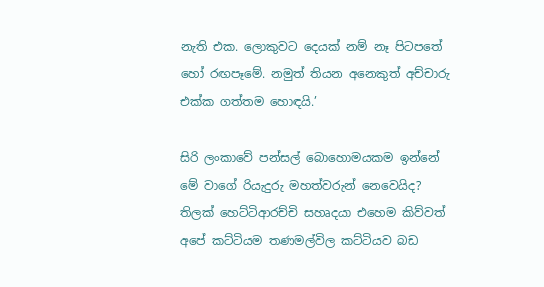නැති එක. ලොකුවට දෙයක් නම් නෑ පිටපතේ හෝ රඟපෑමේ. නමුත් තියන අනෙකුත් අච්චාරු එක්ක ගත්තම හොඳයි.’

සිරි ලංකාවේ පන්සල් බොහොමයකම ඉන්නේ මේ වාගේ රියැදුරු මහත්වරුන් නෙවෙයිද?
තිලක් හෙට්ටිආරච්චි සහෘදයා එහෙම කිව්වත් අපේ කට්ටියම තණමල්විල කට්ටියව බඩ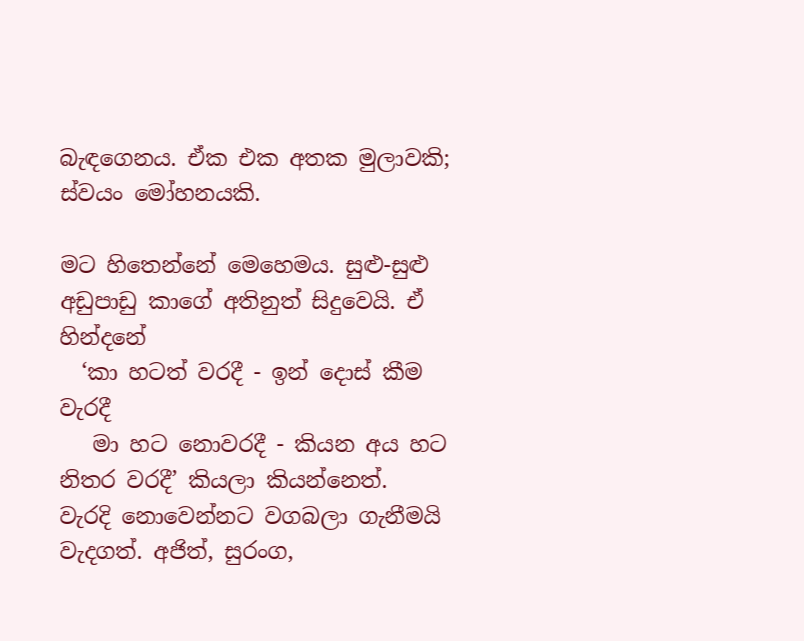බැඳගෙනය. ඒක එක අතක මුලාවකි; ස්වයං මෝහනයකි.

මට හිතෙන්නේ මෙහෙමය. සුළු-සුළු අඩුපාඩු කාගේ අතිනුත් සිදුවෙයි. ඒ හින්දනේ
  ‘කා හටත් වරදී - ඉන් දොස් කීම වැරදී
   මා හට නොවරදී - කියන අය හට නිතර වරදී’ කියලා කියන්නෙත්.
වැරදි නොවෙන්නට වගබලා ගැනීමයි වැදගත්. අජිත්, සුරංග,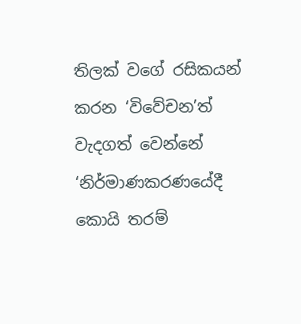තිලක් වගේ රසිකයන් කරන ‘විවේචන’ත් වැදගත් වෙන්නේ ‘නිර්මාණකරණයේදී කොයි තරම්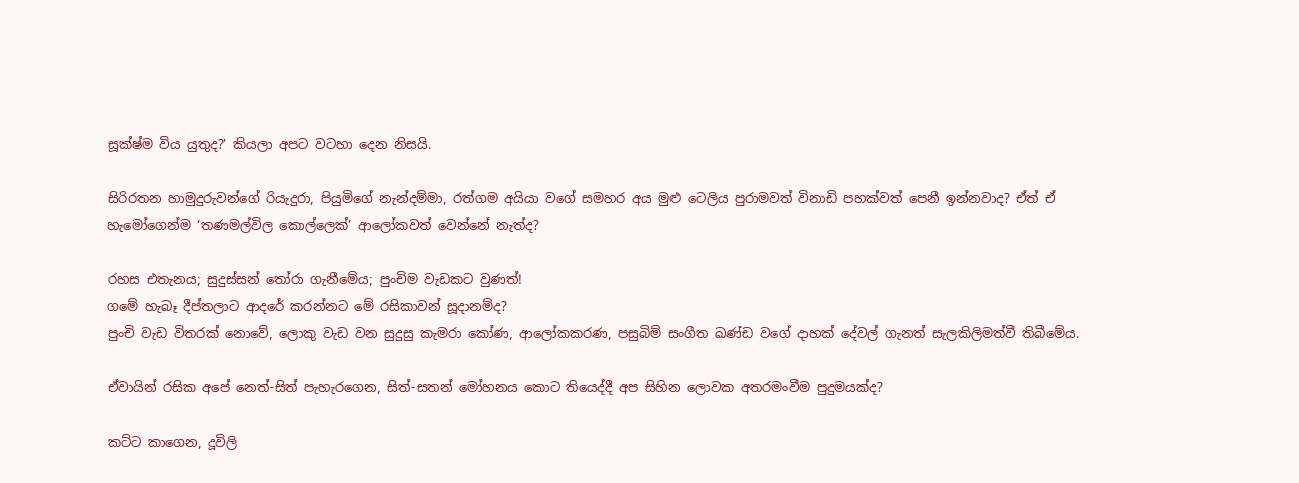සූක්ෂ්ම විය යුතුද?’ කියලා අපට වටහා දෙන නිසයි.

සිරිරතන හාමුදුරුවන්ගේ රියැදුරා, පියුමිගේ නැන්දම්මා, රත්ගම අයියා වගේ සමහර අය මුළු ටෙලිය පුරාමවත් විනාඩි පහක්වත් පෙනී ඉන්නවාද? ඒත් ඒ හැමෝගෙන්ම ‘තණමල්විල කොල්ලෙක්’ ආලෝකවත් වෙන්නේ නැත්ද?

රහස එතැනය; සුදුස්සන් තෝරා ගැනීමේය; පුංචිම වැඩකට වුණත්!
ගමේ හැබෑ දීප්තලාට ආදරේ කරන්නට මේ රසිකාවන් සූදානම්ද?
පුංචි වැඩ විතරක් නොවේ, ලොකු වැඩ වන සුදුසු කැමරා කෝණ, ආලෝකකරණ, පසුබිම් සංගීත ඛණ්ඩ වගේ දාහක් දේවල් ගැනත් සැලකිලිමත්වී තිබීමේය.

ඒවායින් රසික අපේ නෙත්-සිත් පැහැරගෙන, සිත්-සතන් මෝහනය කොට තියෙද්දී අප සිහින ලොවක අතරමංවීම පුදුමයක්ද?

කට්ට කාගෙන, දූවිලි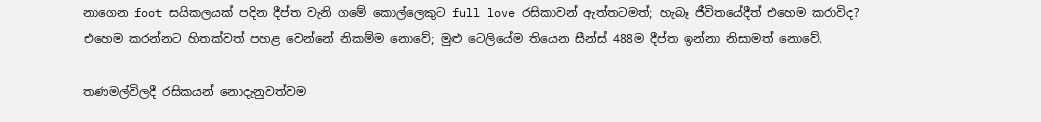නාගෙන foot සයිකලයක් පදින දීප්ත වැනි ගමේ කොල්ලෙකුට full love රසිකාවන් ඇත්තටමත්; හැබෑ ජීවිතයේදීත් එහෙම කරාවිද?
එහෙම කරන්නට හිතක්වත් පහළ වෙන්නේ නිකම්ම නොවේ; මුළු ටෙලියේම තියෙන සීන්ස් 488ම දීප්ත ඉන්නා නිසාමත් නොවේ.

තණමල්විලදී රසිකයන් නොදැනුවත්වම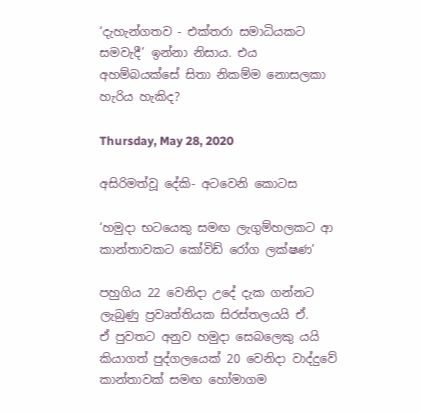‘දැහැන්ගතව - එක්තරා සමාධියකට සමවැදී’ ඉන්නා නිසාය. එය අහම්බයක්සේ සිතා නිකම්ම නොසලකා හැරිය හැකිද?

Thursday, May 28, 2020

අසිරිමත්වූ දේකි- අටවෙනි කොටස

‘හමුදා භටයෙකු සමඟ ලැගුම්හලකට ආ කාන්තාවකට කෝවිඩ් රෝග ලක්ෂණ’

පහුගිය 22 වෙනිදා උදේ දැක ගන්නට ලැබුණු ප්‍රවෘත්තියක සිරස්තලයයි ඒ.
ඒ පුවතට අනුව හමුදා සෙබලෙකු යයි කියාගත් පුද්ගලයෙක් 20 වෙනිදා වාද්දුවේ කාන්තාවක් සමඟ හෝමාගම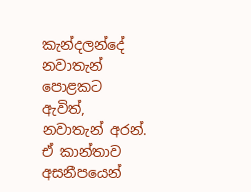කැන්දලන්දේ නවාතැන් පොළකට ඇවිත්, නවාතැන් අරන්. ඒ කාන්තාව අසනීපයෙන්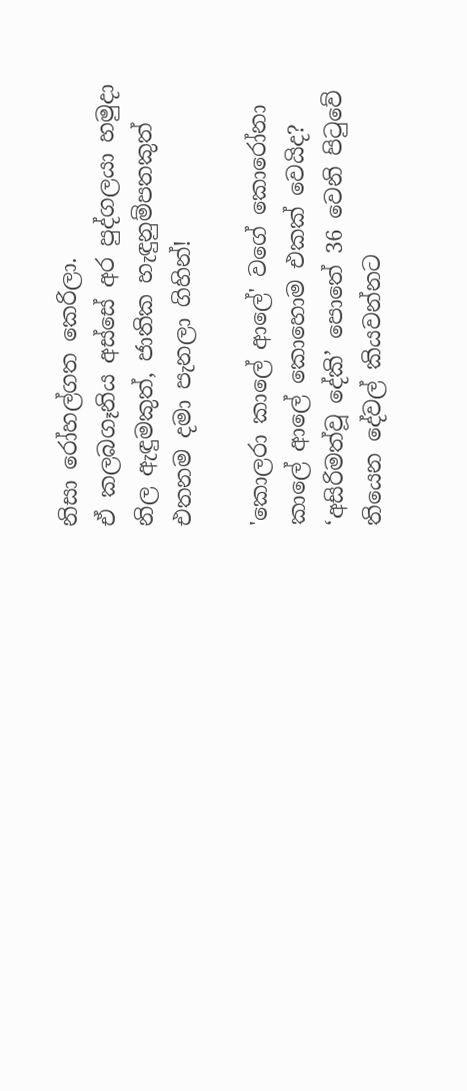නිසා රෝහල්ගත කෙරිලා.
ඒ කලබගෑනිය අස්සේ අර පුද්ගලයා හමුදා නිල ඇඳුමකුත්, ජාතික හැඳුනුම්පතකුත් එතනම දමා පැනලා ගිහින්!

'කොලරා කාලේ ආලේ' වගේ කොරෝනා කාලේ ආලේ කොහොම එකක් වෙයිද?
‘අසිරිමත්වූ දේකි’ පොතේ 36 වෙනි පිටුවේ තියෙන දේවල් කියවන්නට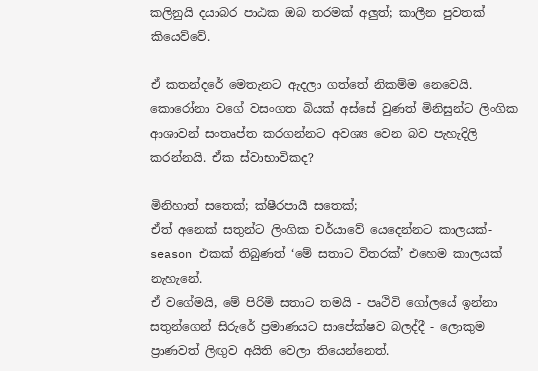කලිනුයි දයාබර පාඨක ඔබ තරමක් අලුත්; කාලීන පුවතක් කියෙව්වේ.

ඒ කතන්දරේ මෙතැනට ඇදලා ගත්තේ නිකම්ම නෙවෙයි. කොරෝනා වගේ වසංගත බියක් අස්සේ වුණත් මිනිසුන්ට ලිංගික ආශාවන් සංතෘප්ත කරගන්නට අවශ්‍ය වෙන බව පැහැදිලි කරන්නයි. ඒක ස්වාභාවිකද?

මිනිහාත් සතෙක්; ක්ෂීරපායී සතෙක්;
ඒත් අනෙක් සතුන්ට ලිංගික චර්යාවේ යෙදෙන්නට කාලයක්- season එකක් තිබුණත් ‘මේ සතාට විතරක්’ එහෙම කාලයක් නැහැනේ.
ඒ වගේමයි, මේ පිරිමි සතාට තමයි - පෘථිවි ගෝලයේ ඉන්නා සතුන්ගෙන් සිරුරේ ප්‍රමාණයට සාපේක්ෂව බලද්දී - ලොකුම ප්‍රාණවත් ලිඟුව අයිති වෙලා තියෙන්නෙත්.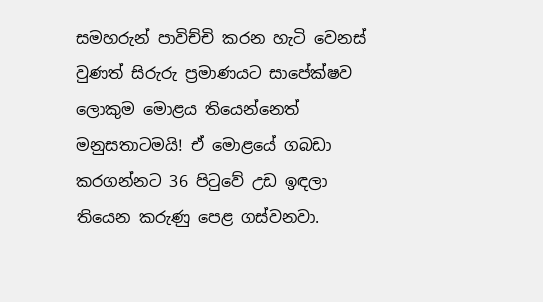සමහරුන් පාවිච්චි කරන හැටි වෙනස් වුණත් සිරුරු ප්‍රමාණයට සාපේක්ෂව ලොකුම මොළය තියෙන්නෙත් මනුසතාටමයි! ඒ මොළයේ ගබඩා කරගන්නට 36 පිටුවේ උඩ ඉඳලා තියෙන කරුණු පෙළ ගස්වනවා.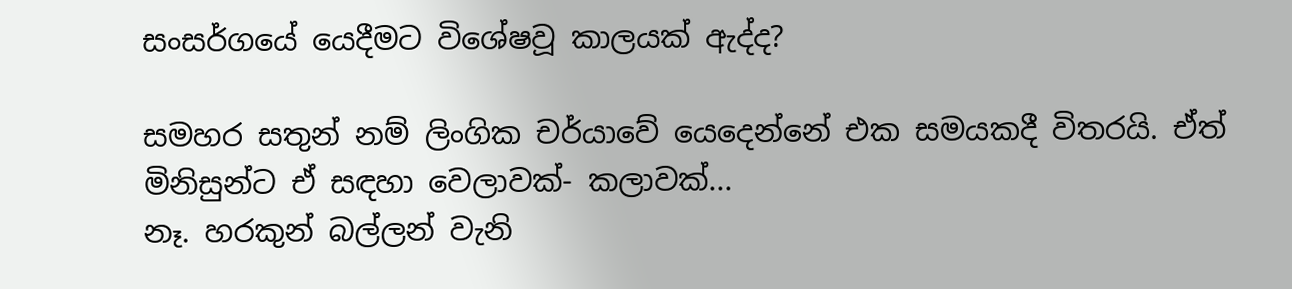සංසර්ගයේ යෙදීමට විශේෂවූ කාලයක් ඇද්ද?

සමහර සතුන් නම් ලිංගික චර්යාවේ යෙදෙන්නේ එක සමයකදී විතරයි. ඒත් මිනිසුන්ට ඒ සඳහා වෙලාවක්- කලාවක්...
නෑ. හරකුන් බල්ලන් වැනි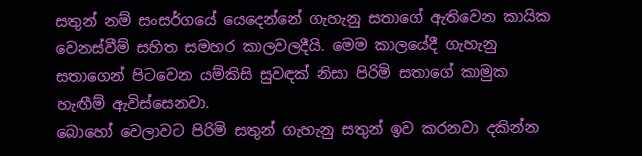සතුන් නම් සංසර්ගයේ යෙදෙන්නේ ගැහැනු සතාගේ ඇතිවෙන කායික වෙනස්වීම් සහිත සමහර කාලවලදීයි. මෙම කාලයේදී ගැහැනු සතාගෙන් පිටවෙන යම්කිසි සුවඳක් නිසා පිරිමි සතාගේ කාමුක හැඟීම් ඇවිස්සෙනවා.
බොහෝ වෙලාවට පිරිමි සතුන් ගැහැනු සතුන් ඉව කරනවා දකින්න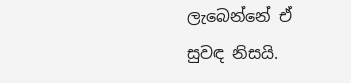ලැබෙන්නේ ඒ සුවඳ නිසයි.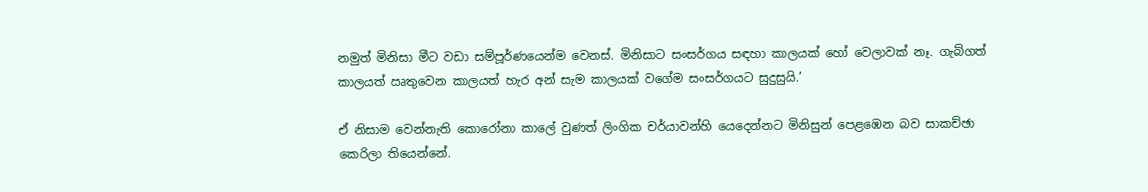නමුත් මිනිසා මීට වඩා සම්පූර්ණයෙන්ම වෙනස්. මිනිසාට සංසර්ගය සඳහා කාලයක් හෝ වෙලාවක් නෑ. ගැබ්ගත් කාලයත් ඍතුවෙන කාලයත් හැර අන් සැම කාලයක් වගේම සංසර්ගයට සුදුසුයි.’

ඒ නිසාම වෙන්නැති කොරෝනා කාලේ වුණත් ලිංගික චර්යාවන්හි යෙදෙන්නට මිනිසුන් පෙළඹෙන බව සාකච්ඡා කෙරිලා තියෙන්නේ.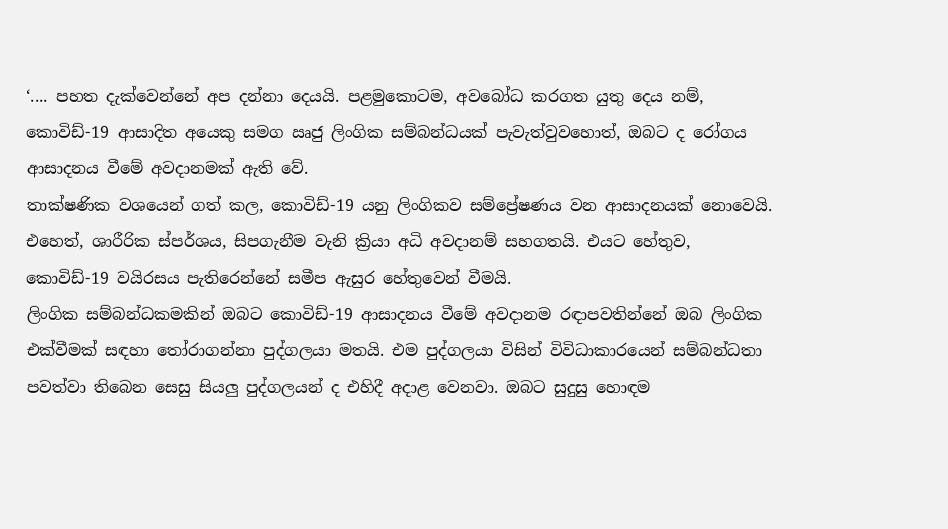‘.... පහත දැක්වෙන්නේ අප දන්නා දෙයයි. පළමුකොටම, අවබෝධ කරගත යුතු දෙය නම්, කොවිඩ්-19 ආසාදිත අයෙකු සමග ඍජු ලිංගික සම්බන්ධයක් පැවැත්වුවහොත්, ඔබට ද රෝගය ආසාදනය වීමේ අවදානමක් ඇති වේ.
තාක්ෂණික වශයෙන් ගත් කල, කොවිඩ්-19 යනු ලිංගිකව සම්ප්‍රේෂණය වන ආසාදනයක් නොවෙයි.  එහෙත්, ශාරීරික ස්පර්ශය, සිපගැනීම වැනි ක්‍රියා අධි අවදානම් සහගතයි. එයට හේතුව, කොවිඩ්-19 වයිරසය පැතිරෙන්නේ සමීප ඇසුර හේතුවෙන් වීමයි.
ලිංගික සම්බන්ධකමකින් ඔබට කොවිඩ්-19 ආසාදනය වීමේ අවදානම රඳාපවතින්නේ ඔබ ලිංගික එක්වීමක් සඳහා තෝරාගන්නා පුද්ගලයා මතයි. එම පුද්ගලයා විසින් විවිධාකාරයෙන් සම්බන්ධතා පවත්වා තිබෙන සෙසු සියලු පුද්ගලයන් ද එහිදී අදාළ වෙනවා. ඔබට සුදුසු හොඳම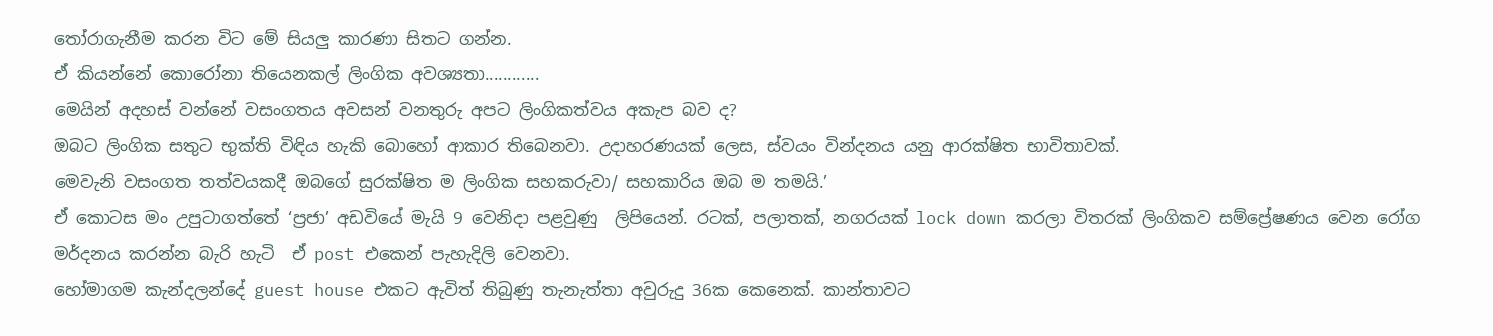තෝරාගැනීම කරන විට මේ සියලු කාරණා සිතට ගන්න.
ඒ කියන්නේ කොරෝනා තියෙනකල් ලිංගික අවශ්‍යතා............
මෙයින් අදහස් වන්නේ වසංගතය අවසන් වනතුරු අපට ලිංගිකත්වය අකැප බව ද?
ඔබට ලිංගික සතුට භුක්ති විඳිය හැකි බොහෝ ආකාර තිබෙනවා. උදාහරණයක් ලෙස, ස්වයං වින්දනය යනු ආරක්ෂිත භාවිතාවක්.
මෙවැනි වසංගත තත්වයකදී ඔබගේ සුරක්ෂිත ම ලිංගික සහකරුවා/ සහකාරිය ඔබ ම තමයි.’
ඒ කොටස මං උපුටාගත්තේ ‘ප්‍රජා’ අඩවියේ මැයි 9 වෙනිදා පළවුණු  ලිපියෙන්. රටක්, පලාතක්, නගරයක් lock down කරලා විතරක් ලිංගිකව සම්ප්‍රේෂණය වෙන රෝග මර්දනය කරන්න බැරි හැටි  ඒ post එකෙන් පැහැදිලි වෙනවා.
හෝමාගම කැන්දලන්දේ guest house එකට ඇවිත් තිබුණු තැනැත්තා අවුරුදු 36ක කෙනෙක්. කාන්තාවට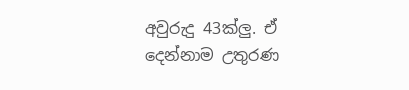අවුරුදු 43ක්ලු. ඒ දෙන්නාම උතුරණ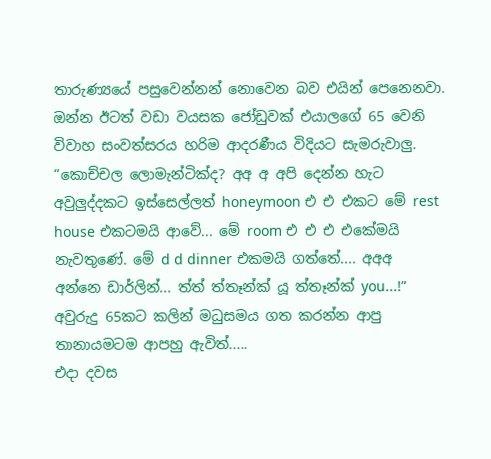තාරුණ්‍යයේ පසුවෙන්නන් නොවෙන බව එයින් පෙනෙනවා.
ඔන්න ඊටත් වඩා වයසක ජෝඩුවක් එයාලගේ 65 වෙනි විවාහ සංවත්සරය හරිම ආදරණීය විදියට සැමරුවාලු. “කොච්චල ලොමැන්ටික්ද? අඅ අ අපි දෙන්න හැට අවුලුද්දකට ඉස්සෙල්ලත් honeymoon එ එ එකට මේ rest house එකටමයි ආවේ... මේ room එ එ එ එකේමයි නැවතුණේ. මේ d d dinner එකමයි ගත්තේ.... අඅඅ අන්නෙ ඩාර්ලින්... ත්ත් ත්තෑන්ක් යූ ත්තෑන්ක් you...!”
අවුරුදු 65කට කලින් මධුසමය ගත කරන්න ආපු තානායමටම ආපහු ඇවිත්.....
එදා දවස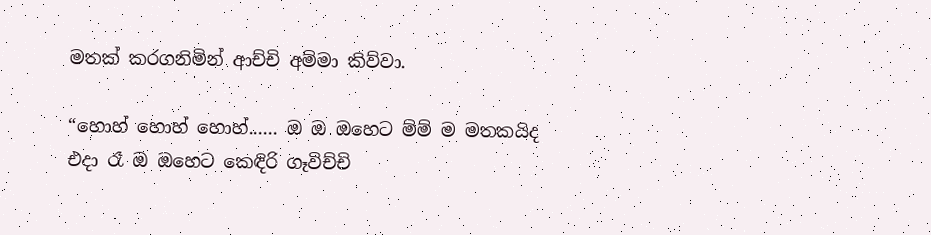මතක් කරගනිමින් ආච්චි අම්මා කිව්වා.

“හොහ් හොහ් හොහ්...... ඔ ඔ ඔහෙට ම්ම් ම මතකයිද එදා රෑ ඔ ඔහෙට කෙඳිරි ගෑවිච්චි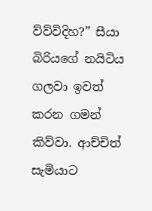ව්ව්විදිහ?” සීයා බිරියගේ නයිටිය ගලවා ඉවත් කරන ගමන් කිව්වා. ආච්චිත් සැමියාට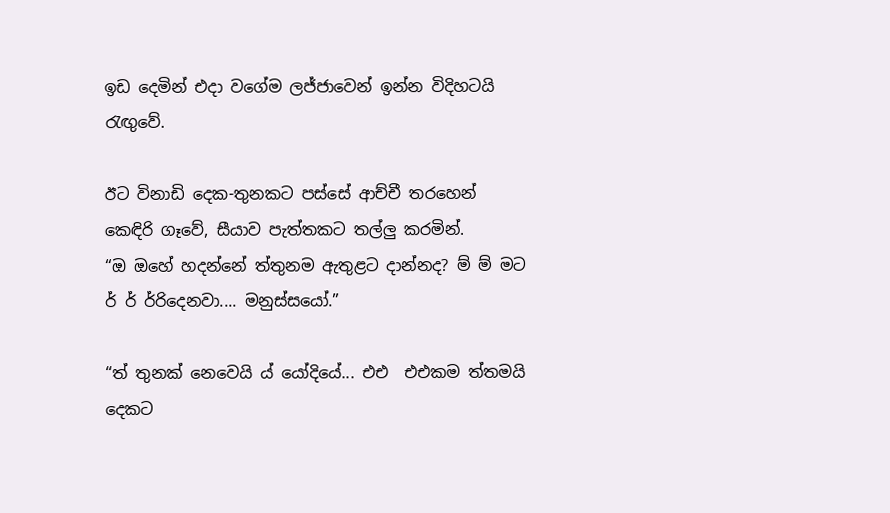ඉඩ දෙමින් එදා වගේම ලජ්ජාවෙන් ඉන්න විදිහටයි රැඟුවේ.

ඊට විනාඩි දෙක-තුනකට පස්සේ ආච්චී තරහෙන් කෙඳිරි ගෑවේ, සීයාව පැත්තකට තල්ලු කරමින්.
“ඔ ඔහේ හදන්නේ ත්තුනම ඇතුළට දාන්නද? ම් ම් මට ර් ර් ර්රිදෙනවා.... මනුස්සයෝ.”

“ත් තුනක් නෙවෙයි ය් යෝදියේ... එඑ  එඑකම ත්තමයි දෙකට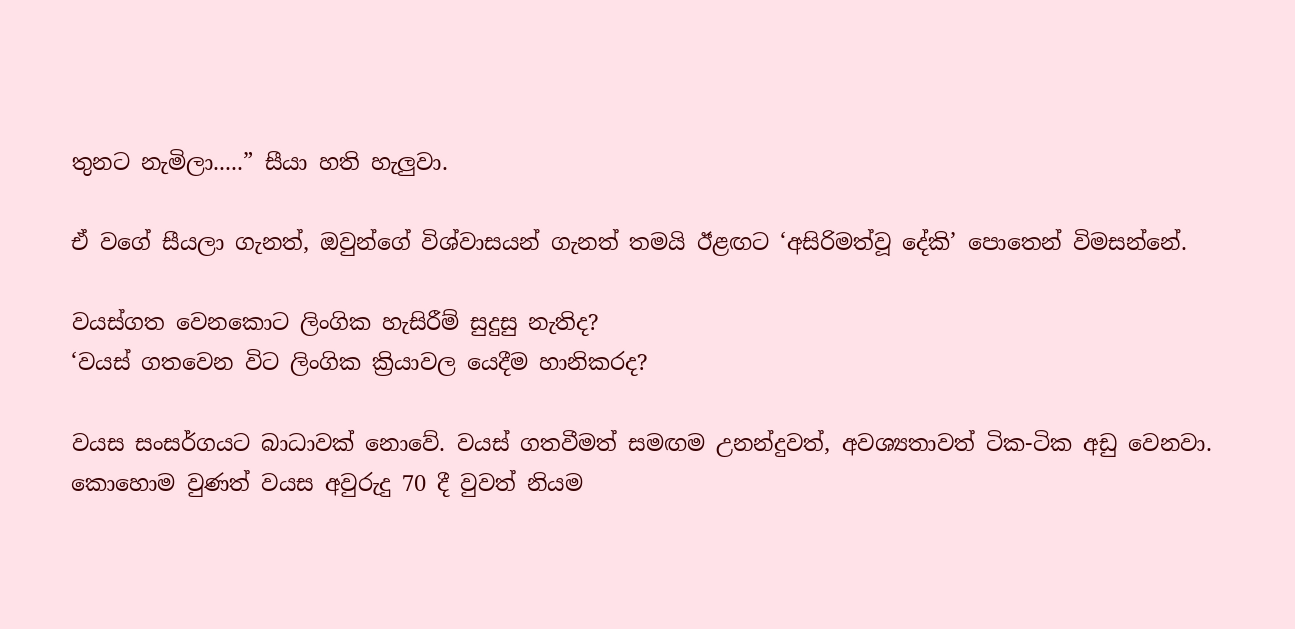තුනට නැමිලා.....” සීයා හති හැලුවා.

ඒ වගේ සීයලා ගැනත්, ඔවුන්ගේ විශ්වාසයන් ගැනත් තමයි ඊළඟට ‘අසිරිමත්වූ දේකි’ පොතෙන් විමසන්නේ.

වයස්ගත වෙනකොට ලිංගික හැසිරීම් සුදුසු නැතිද?
‘වයස් ගතවෙන විට ලිංගික ක්‍රියාවල යෙදීම හානිකරද?

වයස සංසර්ගයට බාධාවක් නොවේ. වයස් ගතවීමත් සමඟම උනන්දුවත්, අවශ්‍යතාවත් ටික-ටික අඩු වෙනවා. කොහොම වුණත් වයස අවුරුදු 70 දී වුවත් නියම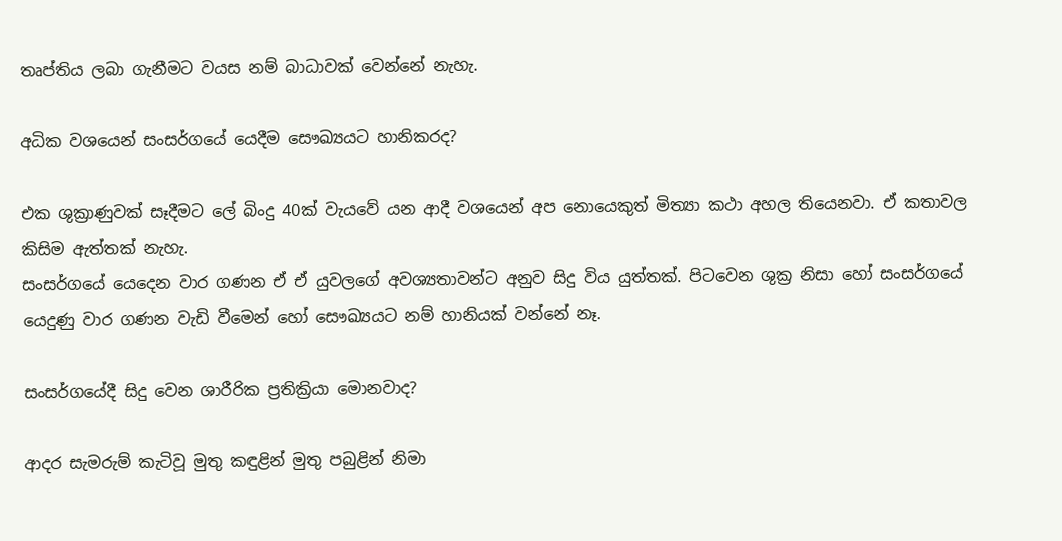තෘප්තිය ලබා ගැනීමට වයස නම් බාධාවක් වෙන්නේ නැහැ.

අධික වශයෙන් සංසර්ගයේ යෙදීම සෞඛ්‍යයට හානිකරද?

එක ශුක්‍රාණුවක් සෑදීමට ලේ බිංදු 40ක් වැයවේ යන ආදී වශයෙන් අප නොයෙකුත් මිත්‍යා කථා අහල තියෙනවා. ඒ කතාවල කිසිම ඇත්තක් නැහැ.
සංසර්ගයේ යෙදෙන වාර ගණන ඒ ඒ යුවලගේ අවශ්‍යතාවන්ට අනුව සිදු විය යුත්තක්. පිටවෙන ශුක්‍ර නිසා හෝ සංසර්ගයේ යෙදුණු වාර ගණන වැඩි වීමෙන් හෝ සෞඛ්‍යයට නම් හානියක් වන්නේ නෑ.

සංසර්ගයේදී සිදු වෙන ශාරීරික ප්‍රතික්‍රියා මොනවාද?

ආදර සැමරුම් කැටිවූ මුතු කඳුළින් මුතු පබුළින් නිමා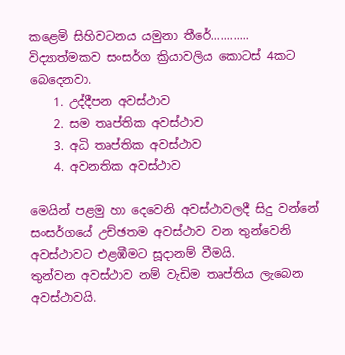කළෙමි සිහිවටනය යමුනා තීරේ............
විද්‍යාත්මකව සංසර්ග ක්‍රියාවලිය කොටස් 4කට බෙදෙනවා.
    1. උද්දීපන අවස්ථාව
    2. සම තෘප්තික අවස්ථාව
    3. අධි තෘප්තික අවස්ථාව
    4. අවනතික අවස්ථාව

මෙයින් පළමු හා දෙවෙනි අවස්ථාවලදී සිදු වන්නේ සංසර්ගයේ උච්ඡතම අවස්ථාව වන තුන්වෙනි අවස්ථාවට එළඹීමට සූදානම් වීමයි.
තුන්වන අවස්ථාව නම් වැඩිම තෘප්තිය ලැබෙන අවස්ථාවයි.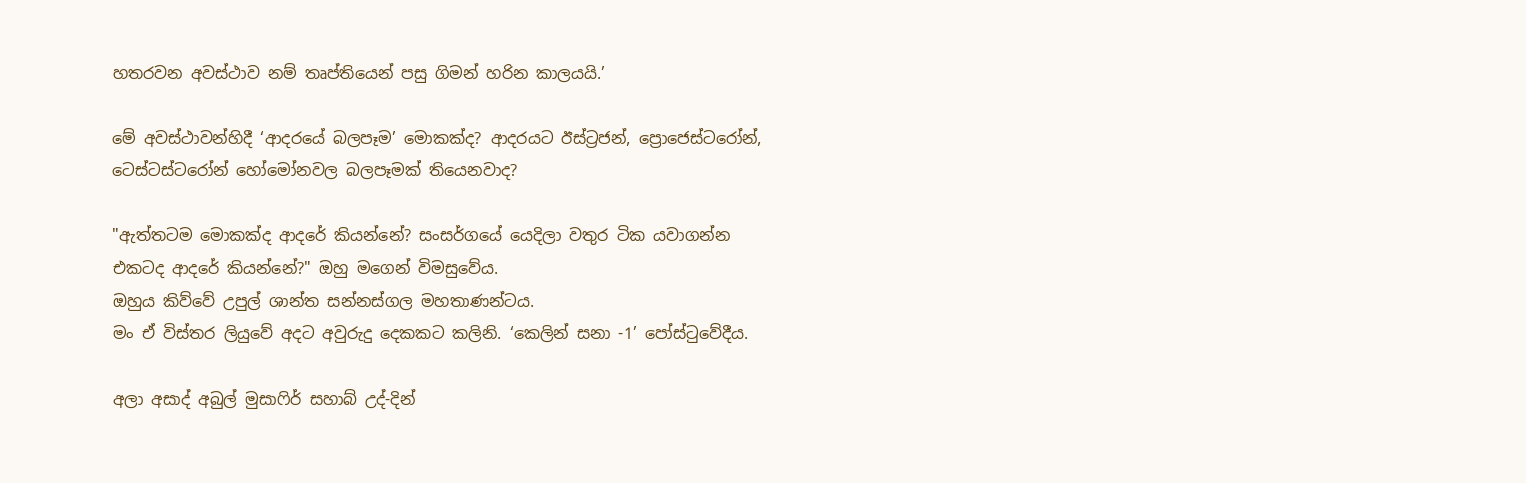හතරවන අවස්ථාව නම් තෘප්තියෙන් පසු ගිමන් හරින කාලයයි.’

මේ අවස්ථාවන්හිදී ‘ආදරයේ බලපෑම’ මොකක්ද? ආදරයට ඊස්ට්‍රජන්, ප්‍රොජෙස්ටරෝන්, ටෙස්ටස්ටරෝන් හෝමෝනවල බලපෑමක් තියෙනවාද?

"ඇත්තටම මොකක්ද ආදරේ කියන්නේ? සංසර්ගයේ යෙදිලා වතුර ටික යවාගන්න එකටද ආදරේ කියන්නේ?" ඔහු මගෙන් විමසුවේය.
ඔහුය කිව්වේ උපුල් ශාන්ත සන්නස්ගල මහතාණන්ටය.
මං ඒ විස්තර ලියුවේ අදට අවුරුදු දෙකකට කලිනි. ‘කෙලින් සනා -1’ පෝස්ටුවේදීය.

අලා අසාද් අබුල් මුසාෆිර් සහාබ් උද්-දින්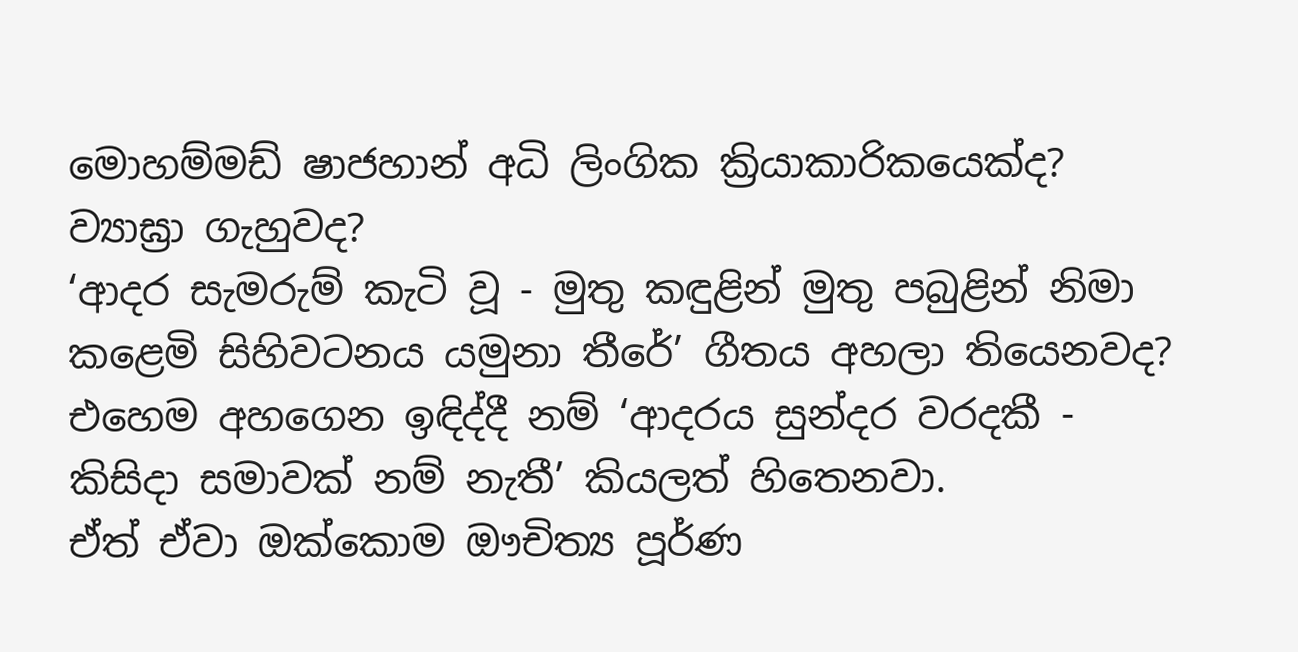මොහම්මඩ් ෂාජහාන් අධි ලිංගික ක්‍රියාකාරිකයෙක්ද? ව්‍යාඝ්‍රා ගැහුවද?
‘ආදර සැමරුම් කැටි වූ - මුතු කඳුළින් මුතු පබුළින් නිමා කළෙමි සිහිවටනය යමුනා තීරේ’ ගීතය අහලා තියෙනවද?
එහෙම අහගෙන ඉඳිද්දී නම් ‘ආදරය සුන්දර වරදකී - කිසිදා සමාවක් නම් නැතී’ කියලත් හිතෙනවා.
ඒත් ඒවා ඔක්කොම ඖචිත්‍ය පූර්ණ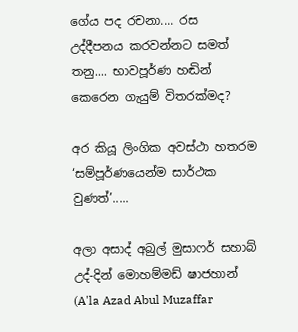ගේය පද රචනා.... රස උද්දීපනය කරවන්නට සමත් තනු.... භාවපූර්ණ හඬින් කෙරෙන ගැයුම් විතරක්මද?

අර කියූ ලිංගික අවස්ථා හතරම ‘සම්පූර්ණයෙන්ම සාර්ථක වුණත්’.....

අලා අසාද් අබුල් මුසාෆර් සහාබ් උද්-දින් මොහම්මඩ් ෂාජහාන් (A'la Azad Abul Muzaffar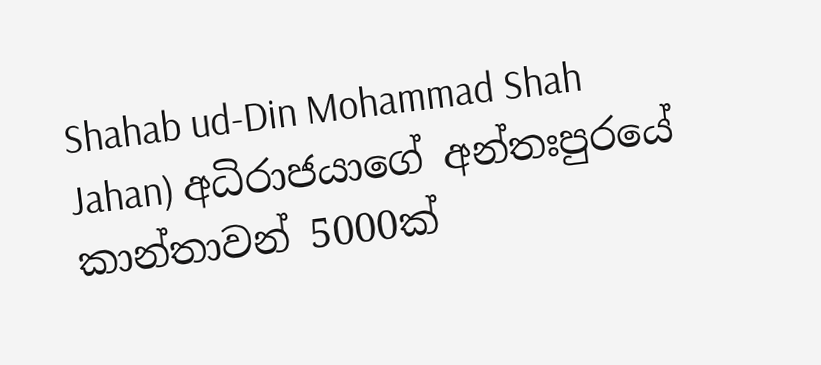Shahab ud-Din Mohammad Shah Jahan) අධිරාජයාගේ අන්තඃපුරයේ කාන්තාවන් 5000ක්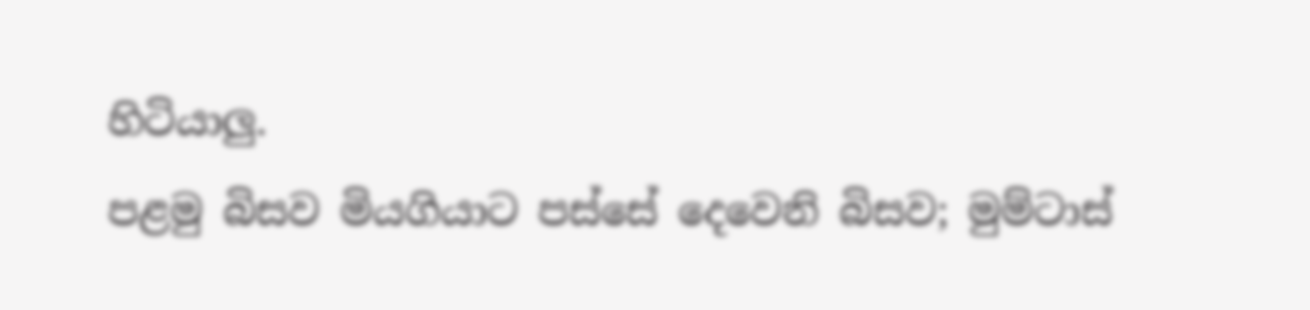හිටියාලු.
පළමු බිසව මියගියාට පස්සේ දෙවෙනි බිසව; මුම්ටාස්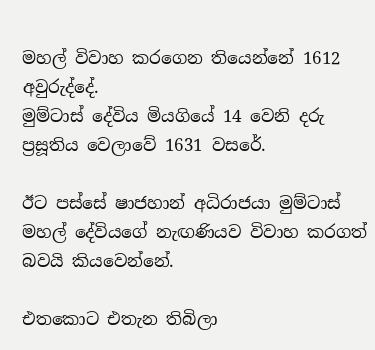මහල් විවාහ කරගෙන තියෙන්නේ 1612 අවුරුද්දේ.
මුම්ටාස් දේවිය මියගියේ 14 වෙනි දරු ප්‍රසූතිය වෙලාවේ 1631 වසරේ.

ඊට පස්සේ ෂාජහාන් අධිරාජයා මුම්ටාස් මහල් දේවියගේ නැඟණියව විවාහ කරගත් බවයි කියවෙන්නේ.

එතකොට එතැන තිබිලා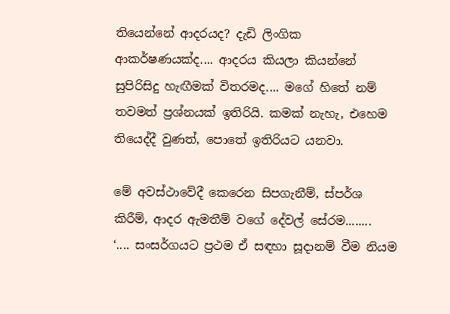තියෙන්නේ ආදරයද? දැඩි ලිංගික ආකර්ෂණයක්ද.... ආදරය කියලා කියන්නේ සුපිරිසිදු හැඟීමක් විතරමද.... මගේ හිතේ නම් තවමත් ප්‍රශ්නයක් ඉතිරියි. කමක් නැහැ, එහෙම තියෙද්දී වුණත්, පොතේ ඉතිරියට යනවා.

මේ අවස්ථාවේදී කෙරෙන සිපගැනීම්, ස්පර්ශ කිරීම්, ආදර ඇමතීම් වගේ දේවල් සේරම........
‘.... සංසර්ගයට ප්‍රථම ඒ සඳහා සූදානම් වීම නියම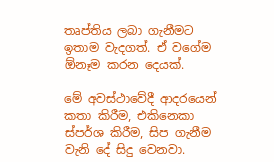තෘප්තිය ලබා ගැනීමට ඉතාම වැදගත්. ඒ වගේම ඕනෑම කරන දෙයක්.

මේ අවස්ථාවේදී ආදරයෙන් කතා කිරීම, එකිනෙකා ස්පර්ශ කිරීම, සිප ගැනීම වැනි දේ සිදු වෙනවා.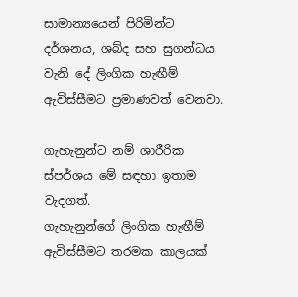සාමාන්‍යයෙන් පිරිමින්ට දර්ශනය, ශබ්ද සහ සුගන්ධය වැනි දේ ලිංගික හැඟීම් ඇවිස්සීමට ප්‍රමාණවත් වෙනවා.

ගැහැනුන්ට නම් ශාරීරික ස්පර්ශය මේ සඳහා ඉතාම වැදගත්.
ගැහැනුන්ගේ ලිංගික හැඟීම් ඇවිස්සීමට තරමක කාලයක්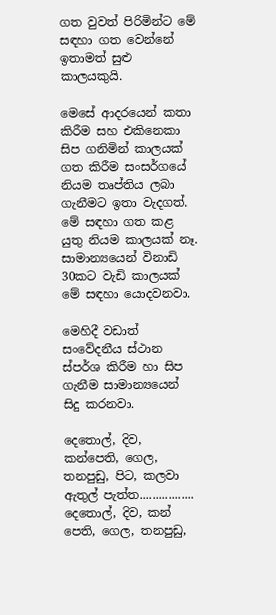ගත වුවත් පිරිමින්ට මේ සඳහා ගත වෙන්නේ ඉතාමත් සුළු කාලයකුයි.

මෙසේ ආදරයෙන් කතා කිරීම සහ එකිනෙකා සිප ගනිමින් කාලයක් ගත කිරීම සංසර්ගයේ නියම තෘප්තිය ලබා ගැනීමට ඉතා වැදගත්.
මේ සඳහා ගත කළ යුතු නියම කාලයක් නෑ.
සාමාන්‍යයෙන් විනාඩි 30කට වැඩි කාලයක් මේ සඳහා යොදවනවා.

මෙහිදී වඩාත් සංවේදනීය ස්ථාන ස්පර්ශ කිරීම හා සිප ගැනීම සාමාන්‍යයෙන් සිදු කරනවා.

දෙතොල්, දිව, කන්පෙති, ගෙල, තනපුඩු, පිට, කලවා ඇතුල් පැත්ත.................
දෙතොල්, දිව, කන් පෙති, ගෙල, තනපුඩු,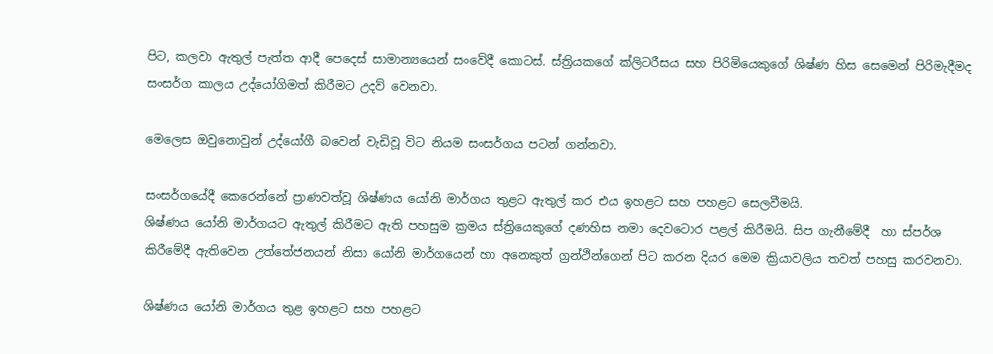පිට, කලවා ඇතුල් පැත්ත ආදී පෙදෙස් සාමාන්‍යයෙන් සංවේදී කොටස්. ස්ත්‍රියකගේ ක්ලිටරීසය සහ පිරිමියෙකුගේ ශිෂ්ණ හිස සෙමෙන් පිරිමැදීමද සංසර්ග කාලය උද්යෝගිමත් කිරීමට උදව් වෙනවා.

මෙලෙස ඔවුනොවුන් උද්යෝගී බවෙන් වැඩිවූ විට නියම සංසර්ගය පටන් ගන්නවා.

සංසර්ගයේදී කෙරෙන්නේ ප්‍රාණවත්වූ ශිෂ්ණය යෝනි මාර්ගය තුළට ඇතුල් කර එය ඉහළට සහ පහළට සෙලවීමයි.
ශිෂ්ණය යෝනි මාර්ගයට ඇතුල් කිරීමට ඇති පහසුම ක්‍රමය ස්ත්‍රියෙකුගේ දණහිස නමා දෙවටොර පළල් කිරීමයි. සිප ගැනීමේදී  හා ස්පර්ශ කිරීමේදී ඇතිවෙන උත්තේජනයන් නිසා යෝනි මාර්ගයෙන් හා අනෙකුත් ග්‍රන්ථින්ගෙන් පිට කරන දියර මෙම ක්‍රියාවලිය තවත් පහසු කරවනවා.

ශිෂ්ණය යෝනි මාර්ගය තුළ ඉහළට සහ පහළට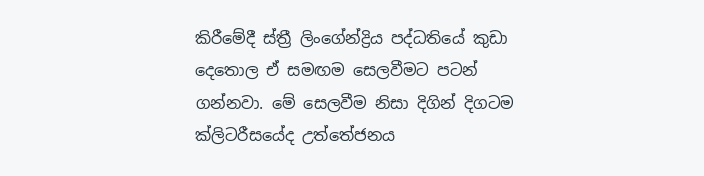කිරීමේදී ස්ත්‍රී ලිංගේන්ද්‍රිය පද්ධතියේ කුඩා දෙතොල ඒ සමඟම සෙලවීමට පටන් ගන්නවා. මේ සෙලවීම නිසා දිගින් දිගටම ක්ලිටරීසයේද උත්තේජනය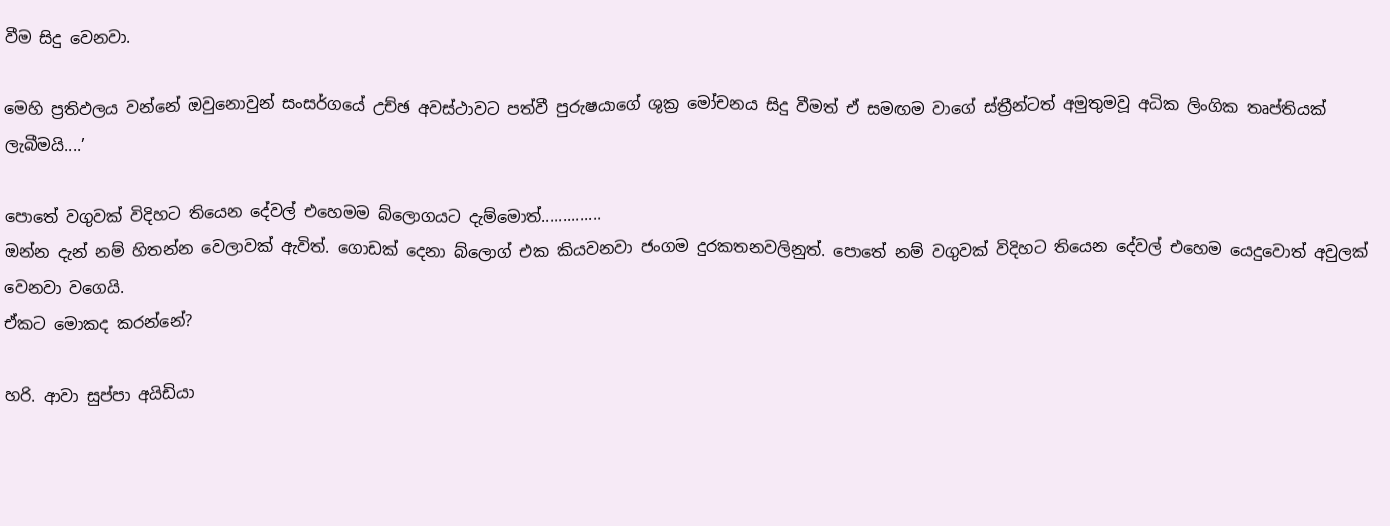වීම සිදු වෙනවා.

මෙහි ප්‍රතිඵලය වන්නේ ඔවුනොවුන් සංසර්ගයේ උච්ඡ අවස්ථාවට පත්වී පුරුෂයාගේ ශුක්‍ර මෝචනය සිදු වීමත් ඒ සමඟම වාගේ ස්ත්‍රීන්ටත් අමුතුමවූ අධික ලිංගික තෘප්තියක් ලැබීමයි....’

පොතේ වගුවක් විදිහට තියෙන දේවල් එහෙමම බ්ලොගයට දැම්මොත්..............
ඔන්න දැන් නම් හිතන්න වෙලාවක් ඇවිත්. ගොඩක් දෙනා බ්ලොග් එක කියවනවා ජංගම දුරකතනවලිනුත්. පොතේ නම් වගුවක් විදිහට තියෙන දේවල් එහෙම යෙදුවොත් අවුලක් වෙනවා වගෙයි.
ඒකට මොකද කරන්නේ?

හරි. ආවා සුප්පා අයිඩියා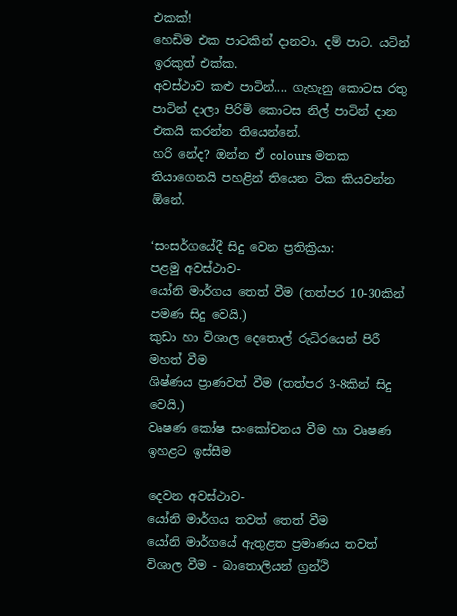එකක්!
හෙඩිම එක පාටකින් දානවා. දම් පාට. යටින් ඉරකුත් එක්ක.
අවස්ථාව කළු පාටින්.... ගැහැනු කොටස රතු පාටින් දාලා පිරිමි කොටස නිල් පාටින් දාන එකයි කරන්න තියෙන්නේ.
හරි නේද? ඔන්න ඒ colours මතක තියාගෙනයි පහළින් තියෙන ටික කියවන්න ඕනේ.

‘සංසර්ගයේදී සිදු වෙන ප්‍රතික්‍රියා:
පළමු අවස්ථාව-
යෝනි මාර්ගය තෙත් වීම (තත්පර 10-30කින් පමණ සිදු වෙයි.)
කුඩා හා විශාල දෙතොල් රුධිරයෙන් පිරී මහත් වීම
ශිෂ්ණය ප්‍රාණවත් වීම (තත්පර 3-8කින් සිදු වෙයි.)
වෘෂණ කෝෂ සංකෝචනය වීම හා වෘෂණ ඉහළට ඉස්සීම

දෙවන අවස්ථාව-
යෝනි මාර්ගය තවත් තෙත් වීම
යෝනි මාර්ගයේ ඇතුළත ප්‍රමාණය තවත් විශාල වීම - බාතොලියන් ග්‍රන්ථි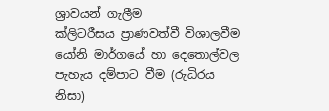ශ්‍රාවයන් ගැලීම
ක්ලිටරීසය ප්‍රාණවත්වී විශාලවීම
යෝනි මාර්ගයේ හා දෙතොල්වල පැහැය දම්පාට වීම (රුධිරය නිසා)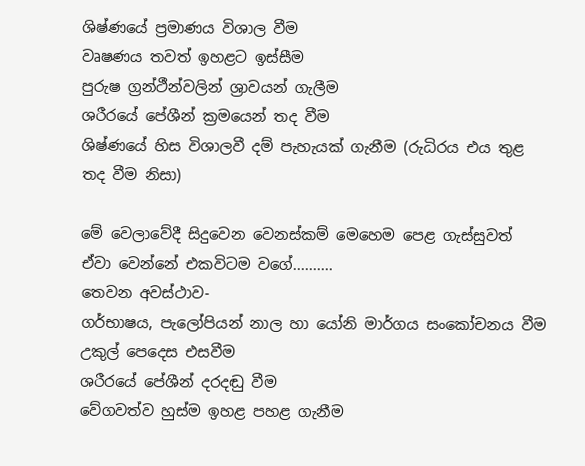ශිෂ්ණයේ ප්‍රමාණය විශාල වීම
වෘෂණය තවත් ඉහළට ඉස්සීම
පුරුෂ ග්‍රන්ථීන්වලින් ශ්‍රාවයන් ගැලීම
ශරීරයේ පේශීන් ක්‍රමයෙන් තද වීම
ශිෂ්ණයේ හිස විශාලවී දම් පැහැයක් ගැනීම (රුධිරය එය තුළ තද වීම නිසා)

මේ වෙලාවේදී සිදුවෙන වෙනස්කම් මෙහෙම පෙළ ගැස්සුවත් ඒවා වෙන්නේ එකවිටම වගේ..........
තෙවන අවස්ථාව-
ගර්භාෂය, පැලෝපියන් නාල හා යෝනි මාර්ගය සංකෝචනය වීම
උකුල් පෙදෙස එසවීම
ශරීරයේ පේශීන් දරදඬු වීම
වේගවත්ව හුස්ම ඉහළ පහළ ගැනීම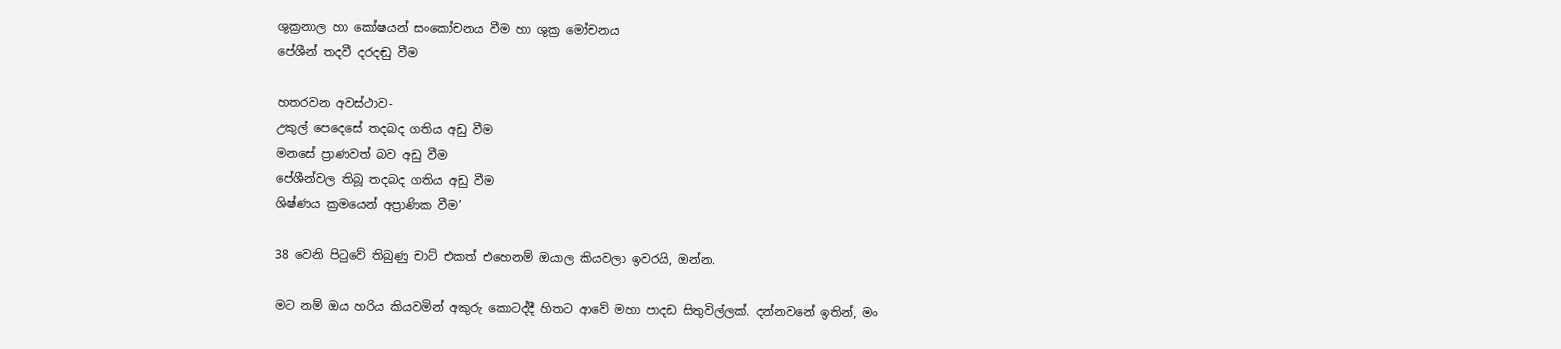ශුක්‍රනාල හා කෝෂයන් සංකෝචනය වීම හා ශුක්‍ර මෝචනය
පේශීන් තදවී දරදඬු වීම

හතරවන අවස්ථාව-
උකුල් පෙදෙසේ තදබද ගතිය අඩු වීම
මනසේ ප්‍රාණවත් බව අඩු වීම
පේශීන්වල තිබූ තදබද ගතිය අඩු වීම
ශිෂ්ණය ක්‍රමයෙන් අප්‍රාණික වීම’

38 වෙනි පිටුවේ තිබුණු චාට් එකත් එහෙනම් ඔයාල කියවලා ඉවරයි, ඔන්න.

මට නම් ඔය හරිය කියවමින් අකුරු කොටද්දී හිතට ආවේ මහා පාදඩ සිතුවිල්ලක්. දන්නවනේ ඉතින්, මං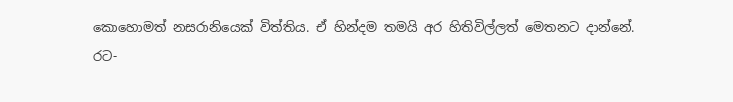කොහොමත් නසරානියෙක් විත්තිය. ඒ හින්දම තමයි අර හිතිවිල්ලත් මෙතනට දාන්නේ.
රට-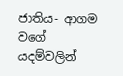ජාතිය- ආගම වගේ යදම්වලින්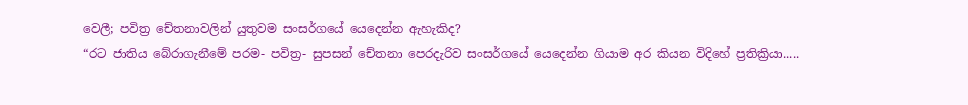වෙලී; පවිත්‍ර චේතනාවලින් යුතුවම සංසර්ගයේ යෙදෙන්න ඇහැකිද?
“රට ජාතිය බේරාගැනීමේ පරම- පවිත්‍ර- සුපසන් චේතනා පෙරදැරිව සංසර්ගයේ යෙදෙන්න ගියාම අර කියන විදිහේ ප්‍රතික්‍රියා.....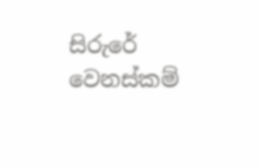සිරුරේ වෙනස්කම්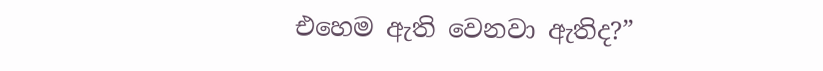එහෙම ඇති වෙනවා ඇතිද?”